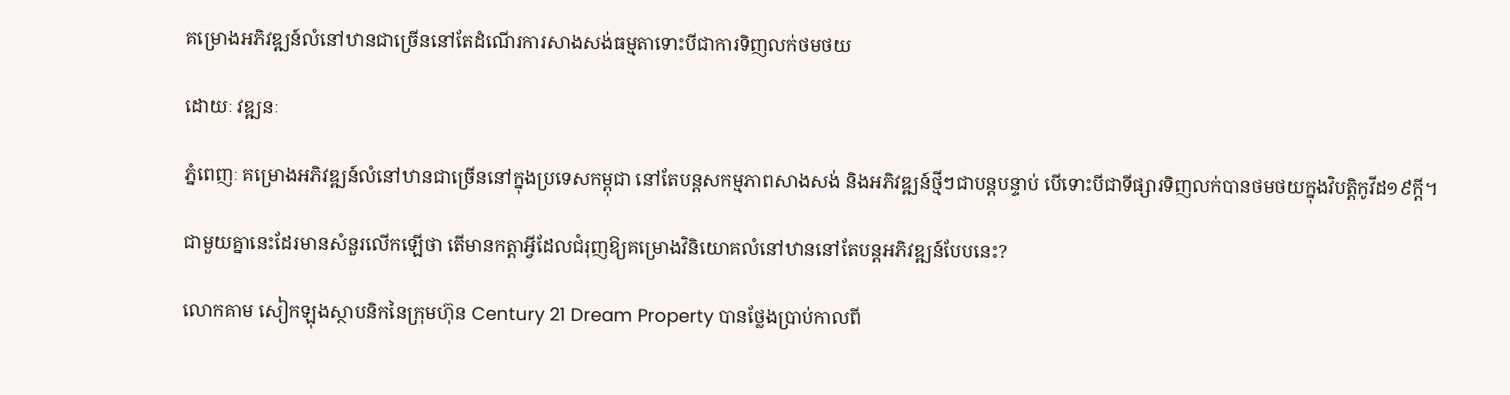គម្រោងអភិវឌ្ឍន៍លំនៅឋានជាច្រើននៅតែដំណើរការសាងសង់ធម្មតាទោះបីជាការទិញលក់ថមថយ

ដោយៈ វឌ្ឍនៈ

ភ្នំពេញៈ គម្រោងអភិវឌ្ឍន៍លំនៅឋានជាច្រើននៅក្នុងប្រទេសកម្ពុជា នៅតែបន្តសកម្មភាពសាងសង់ និងអភិវឌ្ឍន៍ថ្មីៗជាបន្តបន្ទាប់ បើទោះបីជាទីផ្សារទិញលក់បានថមថយក្នុងវិបត្តិកូវីដ១៩ក្ដី។

ជាមួយគ្នានេះដែរមានសំនួរលើកឡើថា តើមានកត្តាអ្វីដែលជំរុញឱ្យគម្រោងវិនិយោគលំនៅឋាននៅតែបន្តអភិវឌ្ឍន៍បែបនេះ?

លោកគាម សៀកឡុងស្ថាបនិកនៃក្រុមហ៊ុន Century 21 Dream Property បានថ្លែងប្រាប់កាលពី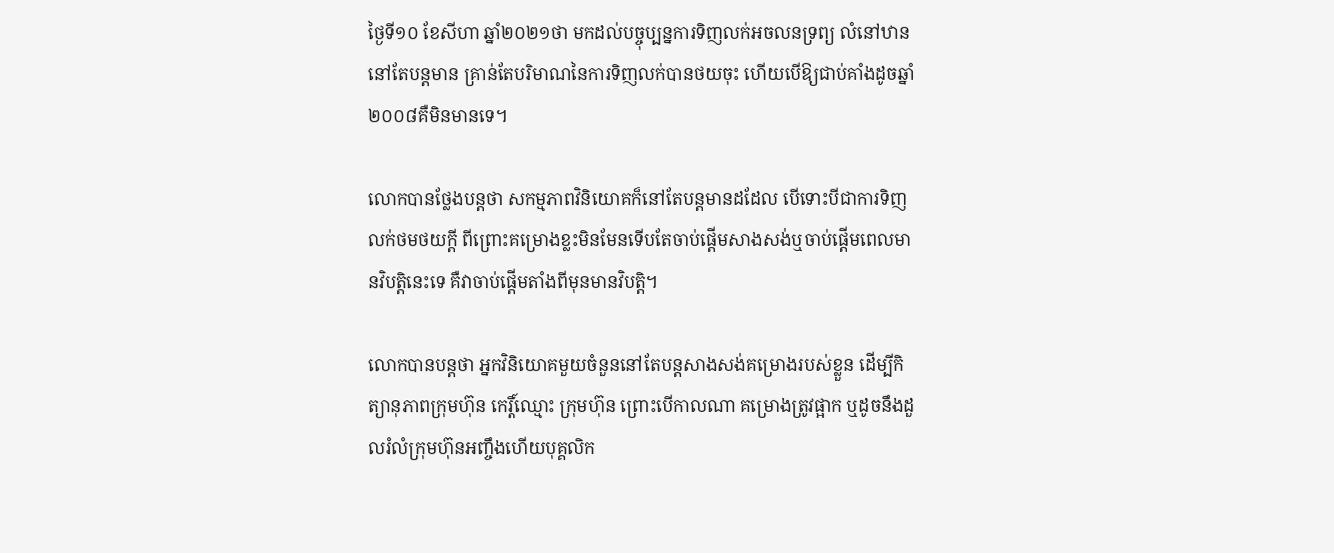ថ្ងៃទី១០ ខែសីហា ឆ្នាំ២០២១ថា មកដល់បច្ចុប្បន្នការទិញលក់អចលនទ្រព្យ លំនៅឋាន នៅតែបន្តមាន គ្រាន់តែបរិមាណនៃការទិញលក់បានថយចុះ ហើយបើឱ្យជាប់គាំងដូចឆ្នាំ២០០៨គឺមិនមានទេ។

លោកបានថ្លែងបន្តថា សកម្មភាពវិនិយោគក៏នៅតែបន្តមានដដែល បើទោះបីជាការទិញលក់ថមថយក្ដី ពីព្រោះគម្រោងខ្លះមិនមែនទើបតែចាប់ផ្ដើមសាងសង់ឬចាប់ផ្ដើមពេលមានវិបត្តិនេះទេ គឺវាចាប់ផ្ដើមតាំងពីមុនមានវិបត្តិ។

លោកបានបន្តថា អ្នកវិនិយោគមួយចំនួននៅតែបន្តសាងសង់គម្រោងរបស់ខ្លួន ដើម្បីកិត្យានុភាពក្រុមហ៊ុន កេរ្តិ៍ឈ្មោះ ក្រុមហ៊ុន ព្រោះបើកាលណា គម្រោងត្រូវផ្អាក ឬដូចនឹងដួលរំលំក្រុមហ៊ុនអញ្ចឹងហើយបុគ្គលិក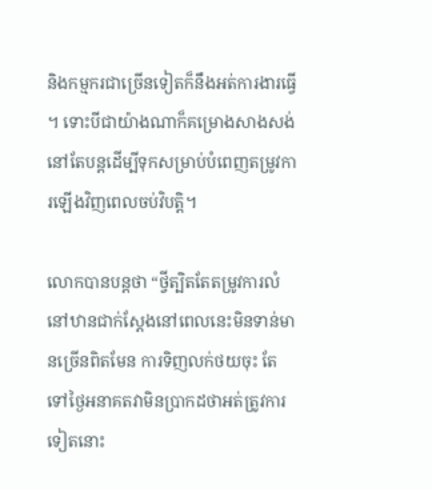និងកម្មករជាច្រើនទៀតក៏នឹងអត់ការងារធ្វើ ។ ទោះបីជាយ៉ាងណាក៏គម្រោងសាងសង់នៅតែបន្តដើម្បីទុកសម្រាប់បំពេញតម្រូវការឡើងវិញពេលចប់វិបត្តិ។

លោកបានបន្តថា “ថ្វីត្បិតតែតម្រូវការលំនៅឋានជាក់ស្ដែងនៅពេលនេះមិនទាន់មានច្រើនពិតមែន ការទិញលក់ថយចុះ តែទៅថ្ងៃអនាគតវាមិនប្រាកដថាអត់ត្រូវការទៀតនោះ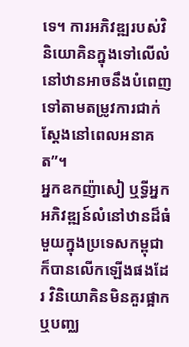ទេ។ ការអភិវឌ្ឍរបស់វិនិយោគិនក្នុងទៅលើលំនៅឋានអាចនឹងបំពេញទៅតាមតម្រូវការជាក់ស្ដែងនៅពេលអនាគត”។
អ្នកឧកញ៉ាសៀ ឬទ្ធីអ្នកអភិវឌ្ឍន៍លំនៅឋានដ៏ធំមួយក្នុងប្រទេសកម្ពុជាក៏បានលើកឡើងផងដែរ វិនិយោគិនមិនគួរផ្អាកឬបញ្ឈ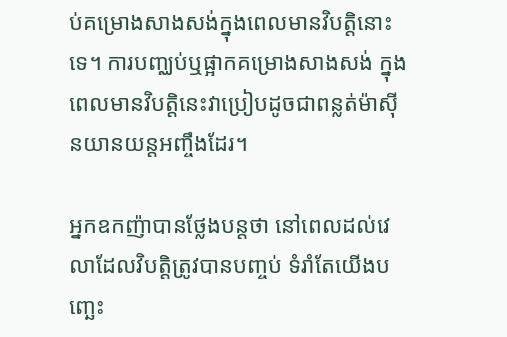ប់គម្រោងសាងសង់ក្នុងពេលមានវិបត្តិនោះទេ។ ការបញ្ឈប់ឬផ្អាកគម្រោងសាងសង់ ក្នុងពេលមានវិបត្តិនេះវាប្រៀបដូចជាពន្លត់ម៉ាស៊ីនយានយន្តអញ្ចឹងដែរ។

អ្នកឧកញ៉ាបានថ្លែងបន្តថា នៅពេលដល់វេលាដែលវិបត្តិត្រូវបានបញ្ចប់ ទំរាំតែយើងបញ្ឆេះ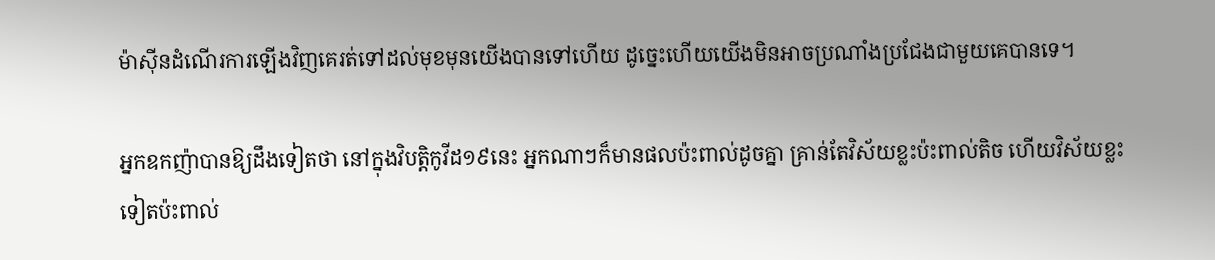ម៉ាស៊ីនដំណើរការឡើងវិញគេរត់ទៅដល់មុខមុនយើងបានទៅហើយ ដូច្នេះហើយយើងមិនអាចប្រណាំងប្រជែងជាមួយគេបានទេ។

អ្នកឧកញ៉ាបានឱ្យដឹងទៀតថា នៅក្នុងវិបត្តិកូវីដ១៩នេះ អ្នកណាៗក៏មានផលប៉ះពាល់ដូចគ្នា គ្រាន់តែវិស័យខ្លះប៉ះពាល់តិច ហើយវិស័យខ្លះទៀតប៉ះពាល់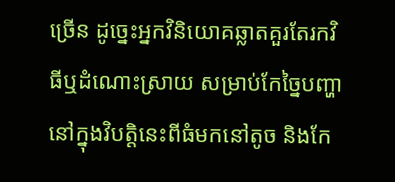ច្រើន ដូច្នេះអ្នកវិនិយោគឆ្លាតគួរតែរកវិធីឬដំណោះស្រាយ សម្រាប់កែច្នៃបញ្ហានៅក្នុងវិបត្តិនេះពីធំមកនៅតូច និងកែ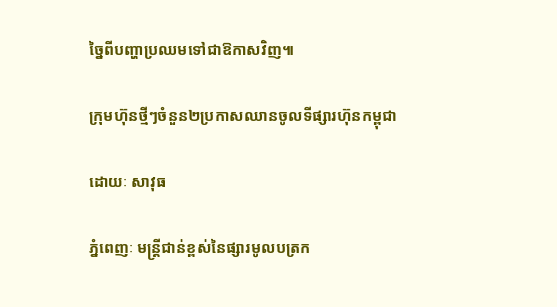ច្នៃពីបញ្ហាប្រឈមទៅជាឱកាសវិញ៕

ក្រុមហ៊ុនថ្មីៗចំនួន២ប្រកាសឈានចូលទីផ្សារហ៊ុនកម្ពុជា

ដោយៈ សាវុធ

ភ្នំពេញៈ មន្រ្តីជាន់ខ្ពស់នៃផ្សារមូលបត្រក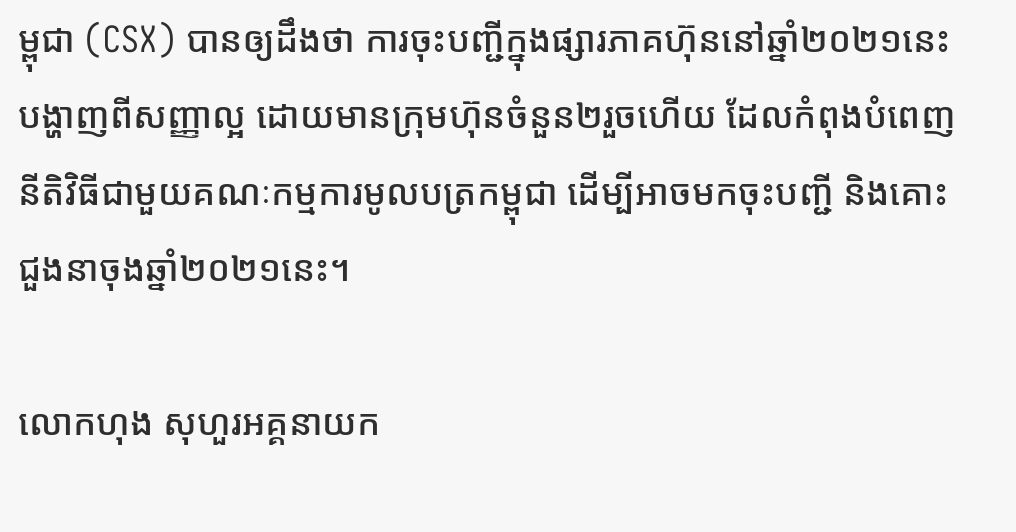ម្ពុជា (CSX) បានឲ្យដឹងថា ការចុះបញ្ជីក្នុងផ្សារភាគហ៊ុននៅឆ្នាំ២០២១នេះបង្ហាញពីសញ្ញាល្អ ដោយមានក្រុមហ៊ុនចំនួន២រួចហើយ ដែលកំពុងបំពេញនីតិវិធីជាមួយគណៈកម្មការមូលបត្រកម្ពុជា ដើម្បីអាចមកចុះបញ្ជី និងគោះជួងនាចុងឆ្នាំ២០២១នេះ។

លោកហុង សុហួរអគ្គនាយក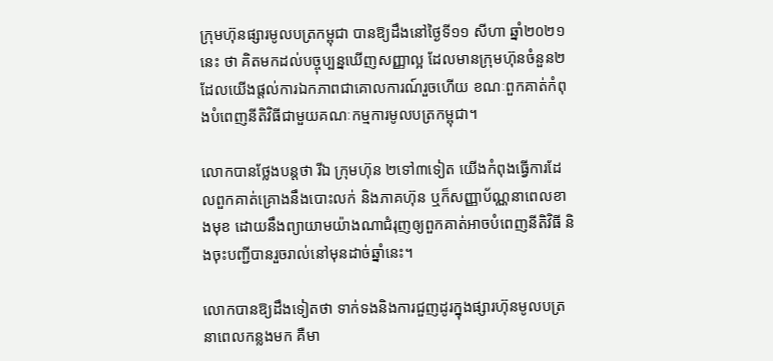ក្រុមហ៊ុនផ្សារមូលបត្រកម្ពុជា បានឱ្យដឹងនៅថ្ងៃទី១១ សីហា ឆ្នាំ២០២១នេះ ថា គិតមកដល់បច្ចុប្បន្នឃើញសញ្ញាល្អ ដែលមានក្រុមហ៊ុនចំនួន២ ដែលយើងផ្តល់ការឯកភាពជាគោលការណ៍រួចហើយ ខណៈពួកគាត់កំពុងបំពេញនីតិវិធីជាមួយគណៈកម្មការមូលបត្រកម្ពុជា។

លោកបានថ្លែងបន្តថា រីឯ ក្រុមហ៊ុន ២ទៅ៣ទៀត យើងកំពុងធ្វើការដែលពួកគាត់គ្រោងនឹងបោះលក់ និងភាគហ៊ុន ឬក៏សញ្ញាប័ណ្ណនាពេលខាងមុខ ដោយនឹងព្យាយាមយ៉ាងណាជំរុញឲ្យពួកគាត់អាចបំពេញនីតិវិធី និងចុះបញ្ជីបានរួចរាល់នៅមុនដាច់ឆ្នាំនេះ។

លោកបានឱ្យដឹងទៀតថា ទាក់ទងនិងការជួញដូរក្នុងផ្សារហ៊ុនមូលបត្រនាពេលកន្លងមក គឺមា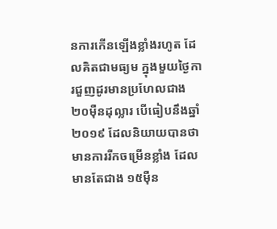នការកើនឡើងខ្លាំងរហូត ដែលគិតជាមធ្យម ក្នុងមួយថ្ងៃការជួញដូរមានប្រហែលជាង២០ម៉ឺនដុល្លារ បើធៀបនឹងឆ្នាំ២០១៩ ដែលនិយាយបានថា មានការរីកចម្រើនខ្លាំង ដែលមានតែជាង ១៥ម៉ឺន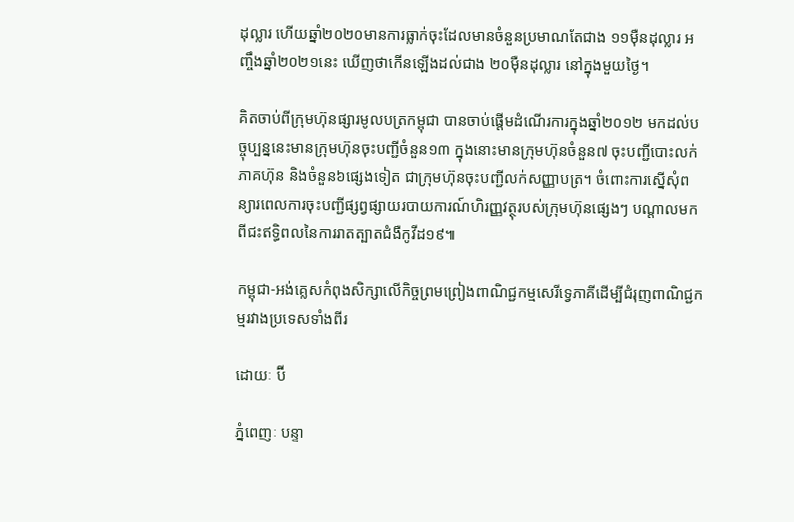ដុល្លារ ហើយឆ្នាំ២០២០មានការធ្លាក់ចុះដែលមានចំនួនប្រមាណតែជាង ១១ម៉ឺនដុល្លារ អញ្ចឹងឆ្នាំ២០២១នេះ ឃើញថាកើនឡើងដល់ជាង ២០ម៉ឺនដុល្លារ នៅក្នុងមួយថ្ងៃ។

គិតចាប់ពីក្រុមហ៊ុនផ្សារមូលបត្រកម្ពុជា បានចាប់ផ្តើមដំណើរការក្នុងឆ្នាំ២០១២ មកដល់បច្ចុប្បន្ននេះមានក្រុមហ៊ុនចុះបញ្ជីចំនួន១៣ ក្នុងនោះមានក្រុមហ៊ុនចំនួន៧ ចុះបញ្ជីបោះលក់ភាគហ៊ុន និងចំនួន៦ផ្សេងទៀត ជាក្រុមហ៊ុនចុះបញ្ជីលក់សញ្ញាបត្រ។ ចំពោះការស្នើសុំពន្យារពេលការចុះបញ្ជីផ្សព្វផ្សាយរបាយការណ៍ហិរញ្ញវត្ថុរបស់ក្រុមហ៊ុនផ្សេងៗ បណ្តាលមកពីជះឥទ្ធិពលនៃការរាតត្បាតជំងឺកូវីដ១៩៕

កម្ពុជា-អង់គ្លេសកំពុងសិក្សាលើកិច្ចព្រមព្រៀងពាណិជ្ជកម្មសេរីទ្វេភាគីដើម្បីជំរុញពាណិជ្ជកម្មរវាងប្រទេសទាំងពីរ

ដោយៈ ប៊ី

ភ្នំពេញៈ បន្ទា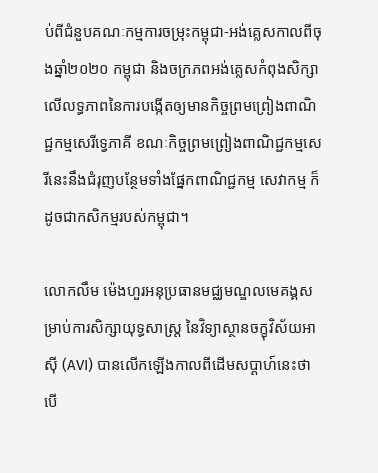ប់ពីជំនួបគណៈកម្មការចម្រុះកម្ពុជា-អង់គ្លេសកាលពីចុងឆ្នាំ២០២០ កម្ពុជា និងចក្រភពអង់គ្លេសកំពុងសិក្សាលើលទ្ធភាពនៃការបង្កើតឲ្យមានកិច្ចព្រមព្រៀងពាណិជ្ជកម្មសេរីទ្វេភាគី ខណៈកិច្ចព្រមព្រៀងពាណិជ្ជកម្មសេរីនេះនឹងជំរុញបន្ថែមទាំងផ្នែកពាណិជ្ជកម្ម សេវាកម្ម ក៏ដូចជាកសិកម្មរបស់កម្ពុជា។

លោកលឹម ម៉េងហួរអនុប្រធានមជ្ឈមណ្ឌលមេគង្គសម្រាប់ការសិក្សាយុទ្ធសាស្រ្ត នៃវិទ្យាស្ថានចក្ខុវិស័យអាស៊ី (AVI) បានលើកឡើងកាលពីដើមសប្តាហ៍នេះថា បើ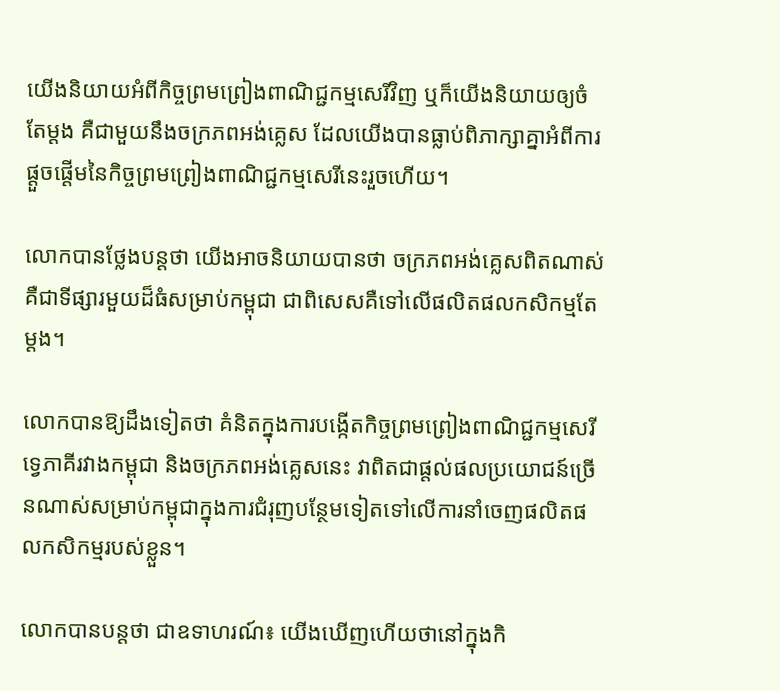យើងនិយាយអំពីកិច្ចព្រមព្រៀងពាណិជ្ជកម្មសេរីវិញ ឬក៏យើងនិយាយឲ្យចំតែម្តង គឺជាមួយនឹងចក្រភពអង់គ្លេស ដែលយើងបានធ្លាប់ពិភាក្សាគ្នាអំពីការផ្ដួចផ្ដើមនៃកិច្ចព្រមព្រៀងពាណិជ្ជកម្មសេរីនេះរួចហើយ។

លោកបានថ្លែងបន្តថា យើងអាចនិយាយបានថា ចក្រភពអង់គ្លេសពិតណាស់ គឺជាទីផ្សារមួយដ៏ធំសម្រាប់កម្ពុជា ជាពិសេសគឺទៅលើផលិតផលកសិកម្មតែម្ដង។

លោកបានឱ្យដឹងទៀតថា គំនិតក្នុងការបង្កើតកិច្ចព្រមព្រៀងពាណិជ្ជកម្មសេរីទ្វេភាគីរវាងកម្ពុជា និងចក្រភពអង់គ្លេសនេះ វាពិតជាផ្តល់ផលប្រយោជន៍ច្រើនណាស់សម្រាប់កម្ពុជាក្នុងការជំរុញបន្ថែមទៀតទៅលើការនាំចេញផលិតផលកសិកម្មរបស់ខ្លួន។

លោកបានបន្តថា ជាឧទាហរណ៍៖ យើងឃើញហើយថានៅក្នុងកិ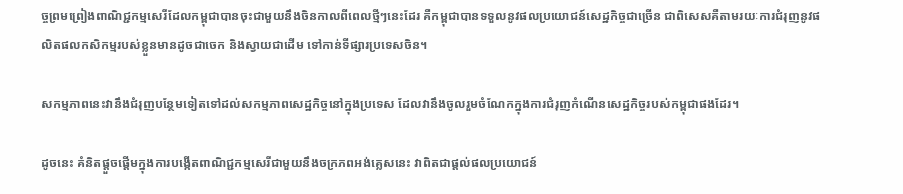ច្ចព្រមព្រៀងពាណិជ្ជកម្មសេរីដែលកម្ពុជាបានចុះជាមួយនឹងចិនកាលពីពេលថ្មីៗនេះដែរ គឺកម្ពុជាបានទទួលនូវផលប្រយោជន៍សេដ្ឋកិច្ចជាច្រើន ជាពិសេសគឺតាមរយៈការជំរុញនូវផលិតផលកសិកម្មរបស់ខ្លួនមានដូចជាចេក និងស្វាយជាដើម ទៅកាន់ទីផ្សារប្រទេសចិន។

សកម្មភាពនេះវានឹងជំរុញបន្ថែមទៀតទៅដល់សកម្មភាពសេដ្ឋកិច្ចនៅក្នុងប្រទេស ដែលវានឹងចូលរួមចំណែកក្នុងការជំរុញកំណើនសេដ្ឋកិច្ចរបស់កម្ពុជាផងដែរ។

ដូចនេះ គំនិតផ្ដួចផ្ដើមក្នុងការបង្កើតពាណិជ្ជកម្មសេរីជាមួយនឹងចក្រភពអង់គ្លេសនេះ វាពិតជាផ្ដល់ផលប្រយោជន៍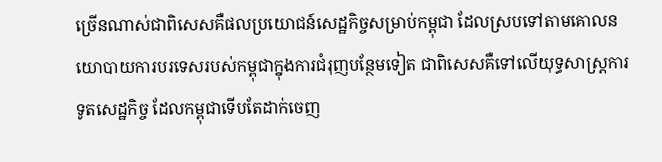ច្រើនណាស់ជាពិសេសគឺផលប្រយោជន៍សេដ្ឋកិច្ចសម្រាប់កម្ពុជា ដែលស្របទៅតាមគោលនយោបាយការបរទេសរបស់កម្ពុជាក្នុងការជំរុញបន្ថែមទៀត ជាពិសេសគឺទៅលើយុទ្ធសាស្ត្រការទូតសេដ្ឋកិច្ច ដែលកម្ពុជាទើបតែដាក់ចេញ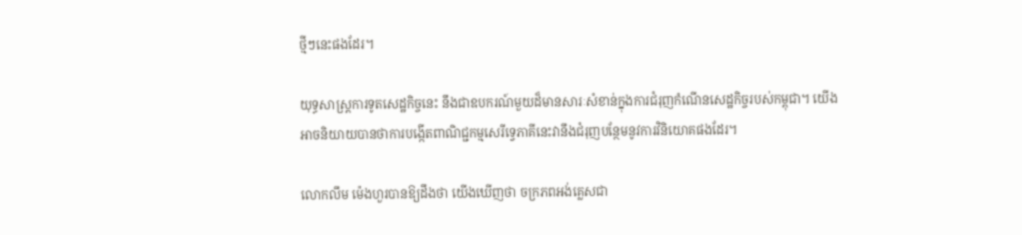ថ្មីៗនេះផងដែរ។

យុទ្ធសាស្ត្រការទូតសេដ្ឋកិច្ចនេះ នឹងជាឧបករណ៍មួយដ៏មានសារៈសំខាន់ក្នុងការជំរុញកំណើនសេដ្ឋកិច្ចរបស់កម្ពុជា។ យើងអាចនិយាយបានថាការបង្កើតពាណិជ្ជកម្មសេរីទ្វេភាគីនេះវានឹងជំរុញបន្ថែមនូវការវិនិយោគផងដែរ។

លោកលឹម ម៉េងហួរបានឱ្យដឹងថា យើងឃើញថា ចក្រភពអង់គ្លេសជា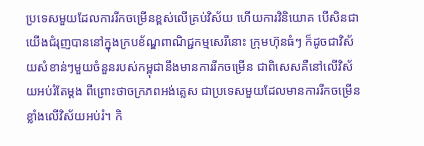ប្រទេសមួយដែលការរីកចម្រើនខ្ពស់លើគ្រប់វិស័យ ហើយការវិនិយោគ បើសិនជាយើងជំរុញបាននៅក្នុងក្របខ័ណ្ឌពាណិជ្ជកម្មសេរីនោះ ក្រុមហ៊ុនធំៗ ក៏ដូចជាវិស័យសំខាន់ៗមួយចំនួនរបស់កម្ពុជានឹងមានការរីកចម្រើន ជាពិសេសគឺនៅលើវិស័យអប់រំតែម្ដង ពីព្រោះថាចក្រភពអង់គ្លេស ជាប្រទេសមួយដែលមានការរីកចម្រើនខ្លាំងលើវិស័យអប់រំ។ កិ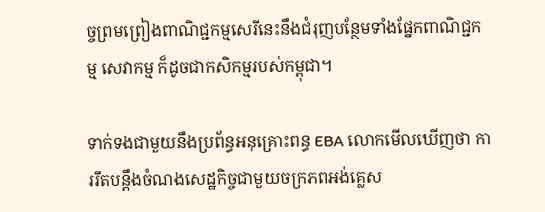ច្ចព្រមព្រៀងពាណិជ្ជកម្មសេរីនេះនឹងជំរុញបន្ថែមទាំងផ្នែកពាណិជ្ជកម្ម សេវាកម្ម ក៏ដូចជាកសិកម្មរបស់កម្ពុជា។

ទាក់ទងជាមួយនឹងប្រព័ន្ធអនុគ្រោះពន្ធ EBA លោកមើលឃើញថា ការរឹតបន្តឹងចំណងសេដ្ឋកិច្ចជាមួយចក្រភពអង់គ្លេស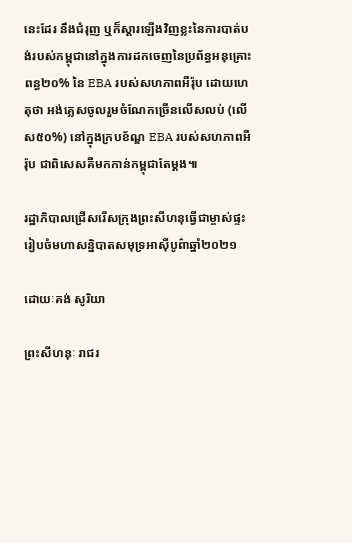នេះដែរ នឹងជំរុញ ឬក៏ស្ដារឡើងវិញខ្លះនៃការបាត់បង់របស់កម្ពុជានៅក្នុងការដកចេញនៃប្រព័ន្ធអនុគ្រោះពន្ធ២០% នៃ EBA របស់សហភាពអឺរ៉ុប ដោយហេតុថា អង់គ្លេសចូលរួមចំណែកច្រើនលើសលប់ (លើស៥០%) នៅក្នុងក្របខ័ណ្ឌ EBA របស់សហភាពអឺរ៉ុប ជាពិសេសគឺមកកាន់កម្ពុជាតែម្ដង៕

រដ្ឋាភិបាលជ្រើសរើសក្រុងព្រះសីហនុធ្វើជាម្ចាស់ផ្ទះរៀបចំមហាសន្និបាតសមុទ្រអាស៊ីបូព៌ាឆ្នាំ២០២១

ដោយៈគង់ សូរិយា

ព្រះសីហនុៈ រាជរ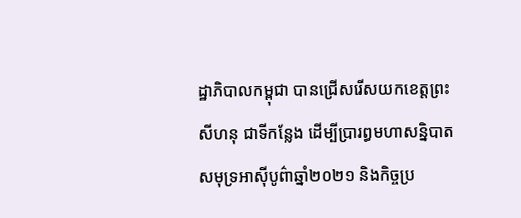ដ្ឋាភិបាលកម្ពុជា បានជ្រើសរើសយកខេត្តព្រះសីហនុ ជាទីកន្លែង ដើម្បីប្រារព្ធមហាសន្និបាតសមុទ្រអាស៊ីបូព៌ាឆ្នាំ២០២១ និងកិច្ចប្រ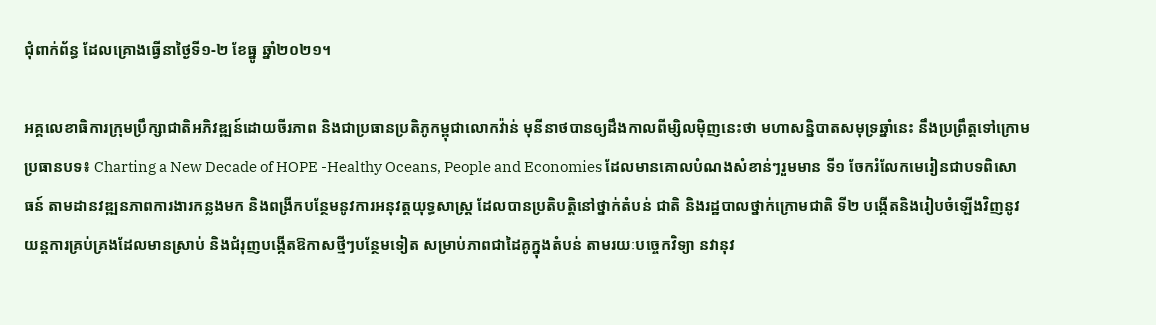ជុំពាក់ព័ន្ធ ដែលគ្រោងធ្វើនាថ្ងៃទី១-២ ខែធ្នូ ឆ្នាំ២០២១។

អគ្គលេខាធិការក្រុមប្រឹក្សាជាតិអភិវឌ្ឍន៍ដោយចីរភាព និងជាប្រធានប្រតិភូកម្ពុជាលោកវ៉ាន់ មុនីនាថបានឲ្យដឹងកាលពីម្សិលម៉ិញនេះថា មហាសន្និបាតសមុទ្រឆ្នាំនេះ នឹងប្រព្រឹត្តទៅក្រោមប្រធានបទ៖ Charting a New Decade of HOPE -Healthy Oceans, People and Economies ដែលមានគោលបំណងសំខាន់ៗរួមមាន ទី១ ចែករំលែកមេរៀនជាបទពិសោធន៍ តាមដានវឌ្ឍនភាពការងារកន្លងមក និងពង្រីកបន្ថែមនូវការអនុវត្តយុទ្ធសាស្ត្រ ដែលបានប្រតិបត្តិនៅថ្នាក់តំបន់ ជាតិ និងរដ្ឋបាលថ្នាក់ក្រោមជាតិ ទី២ បង្កើតនិងរៀបចំឡើងវិញនូវយន្តការគ្រប់គ្រងដែលមានស្រាប់ និងជំរុញបង្កើតឱកាសថ្មីៗបន្ថែមទៀត សម្រាប់ភាពជាដៃគូក្នុងតំបន់ តាមរយៈបច្ចេកវិទ្យា នវានុវ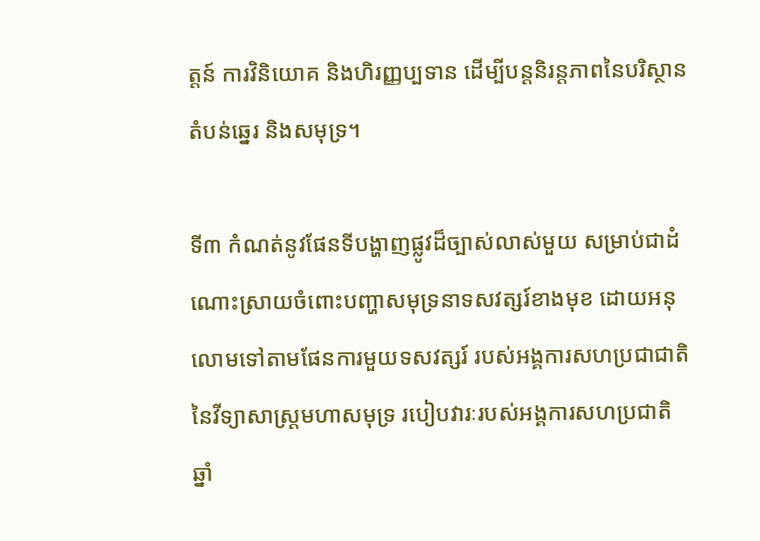ត្តន៍ ការវិនិយោគ និងហិរញ្ញប្បទាន ដើម្បីបន្តនិរន្តភាពនៃបរិស្ថានតំបន់ឆ្នេរ និងសមុទ្រ។

ទី៣ កំណត់នូវផែនទីបង្ហាញផ្លូវដ៏ច្បាស់លាស់មួយ សម្រាប់ជាដំណោះស្រាយចំពោះបញ្ហាសមុទ្រនាទសវត្សរ៍ខាងមុខ ដោយអនុលោមទៅតាមផែនការមួយទសវត្សរ៍ របស់អង្គការសហប្រជាជាតិ នៃវីទ្យាសាស្រ្តមហាសមុទ្រ របៀបវារៈរបស់អង្គការសហប្រជាតិឆ្នាំ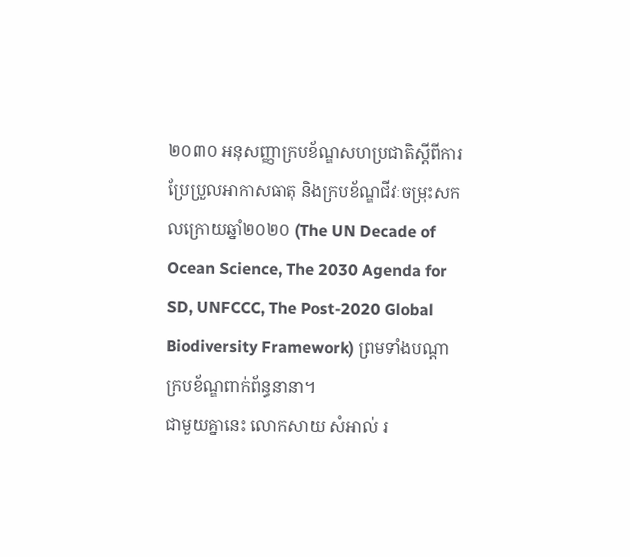២០៣០ អនុសញ្ញាក្របខ័ណ្ឌសហប្រជាតិស្តីពីការប្រែប្រួលអាកាសធាតុ និងក្របខ័ណ្ឌជីវៈចម្រុះសកលក្រោយឆ្នាំ២០២០ (The UN Decade of Ocean Science, The 2030 Agenda for SD, UNFCCC, The Post-2020 Global Biodiversity Framework) ព្រមទាំងបណ្តាក្របខ័ណ្ឌពាក់ព័ន្ធនានា។
ជាមួយគ្នានេះ លោកសាយ សំអាល់ រ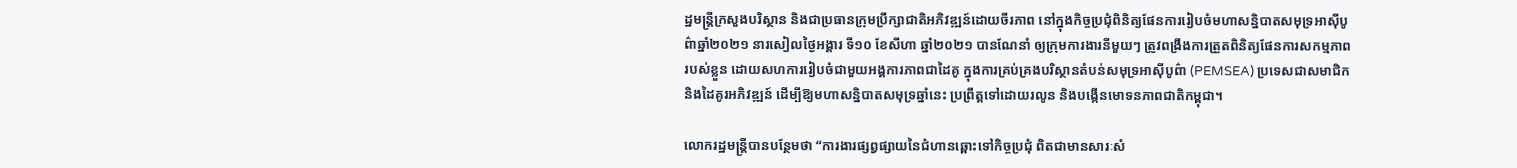ដ្ឋមន្រ្តីក្រសួងបរិស្ថាន និងជាប្រធានក្រុមប្រឹក្សាជាតិអភិវឌ្ឍន៍ដោយចីរភាព នៅក្នុងកិច្ចប្រជុំពិនិត្យផែនការរៀបចំមហាសន្និបាតសមុទ្រអាស៊ីបូព៌ាឆ្នាំ២០២១ នារសៀលថ្ងៃអង្គារ ទី១០ ខែសីហា ឆ្នាំ២០២១ បានណែនាំ ឲ្យក្រុមការងារនីមួយៗ ត្រូវពង្រឹងការត្រួតពិនិត្យផែនការសកម្មភាពរបស់ខ្លួន ដោយសហការរៀបចំជាមួយអង្គការភាពជាដៃគូ ក្នុងការគ្រប់គ្រងបរិស្ថានតំបន់សមុទ្រអាស៊ីបូព៌ា (PEMSEA) ប្រទេសជាសមាជិក និងដៃគូរអភិវឌ្ឍន៍ ដើម្បីឱ្យមហាសន្និបាតសមុទ្រឆ្នាំនេះ ប្រព្រឹត្តទៅដោយរលូន និងបង្កើនមោទនភាពជាតិកម្ពុជា។

លោករដ្ឋមន្រ្តីបានបន្ថែមថា “ការងារផ្សព្វផ្សាយនៃជំហានឆ្ពោះទៅកិច្ចប្រជុំ ពិតជាមានសារៈសំ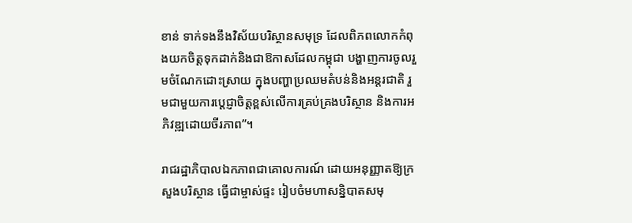ខាន់ ទាក់ទងនឹងវិស័យបរិស្ថានសមុទ្រ ដែលពិភពលោកកំពុងយកចិត្តទុកដាក់និងជាឱកាសដែលកម្ពុជា បង្ហាញការចូលរួមចំណែកដោះស្រាយ ក្នុងបញ្ហាប្រឈមតំបន់និងអន្តរជាតិ រួមជាមួយការប្តេជ្ញាចិត្តខ្ពស់លើការគ្រប់គ្រងបរិស្ថាន និងការអភិវឌ្ឍដោយចីរភាព”។

រាជរដ្ឋាភិបាលឯកភាពជាគោលការណ៍ ដោយអនុញ្ញាតឱ្យក្រសួងបរិស្ថាន ធ្វើជាម្ចាស់ផ្ទះ រៀបចំមហាសន្និបាតសមុ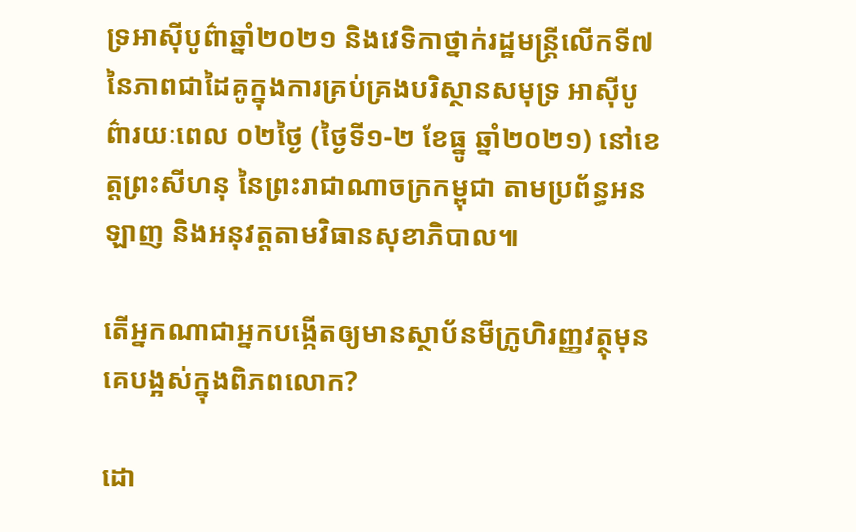ទ្រអាស៊ីបូព៌ាឆ្នាំ២០២១ និងវេទិកាថ្នាក់រដ្ឋមន្ត្រីលើកទី៧ នៃភាពជាដៃគូក្នុងការគ្រប់គ្រងបរិស្ថានសមុទ្រ អាស៊ីបូព៌ារយៈពេល ០២ថ្ងៃ (ថ្ងៃទី១-២ ខែធ្នូ ឆ្នាំ២០២១) នៅខេត្តព្រះសីហនុ នៃព្រះរាជាណាចក្រកម្ពុជា តាមប្រព័ន្ធអនឡាញ និងអនុវត្តតាមវិធានសុខាភិបាល៕

តើអ្នកណាជាអ្នកបង្កើតឲ្យមានស្ថាប័នមីក្រូហិរញ្ញវត្ថុមុនគេបង្អស់ក្នុងពិភពលោក?

ដោ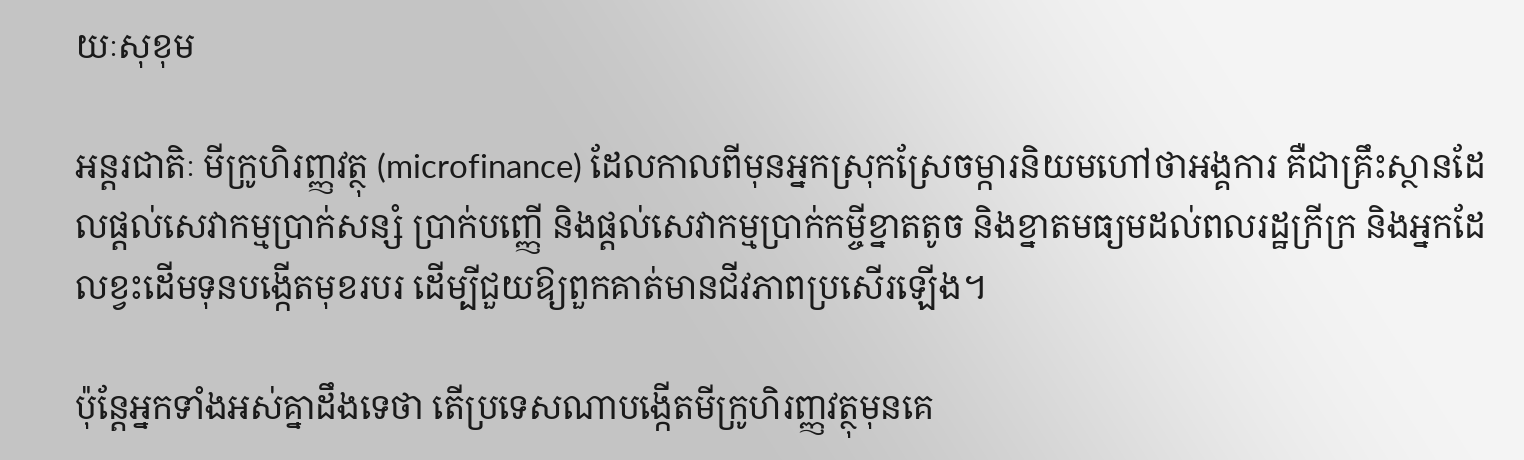យៈសុខុម

អន្តរជាតិៈ មីក្រូហិរញ្ញវត្ថុ (microfinance) ដែលកាលពីមុនអ្នកស្រុកស្រែចម្ការនិយមហៅថាអង្គការ គឺជាគ្រឹះស្ថានដែលផ្ដល់សេវាកម្មប្រាក់សន្សំ ប្រាក់បញ្ញើ និងផ្ដល់សេវាកម្មប្រាក់កម្ចីខ្នាតតូច និងខ្នាតមធ្យមដល់ពលរដ្ឋក្រីក្រ និងអ្នកដែលខ្វះដើមទុនបង្កើតមុខរបរ ដើម្បីជួយឱ្យពួកគាត់មានជីវភាពប្រសើរឡើង។

ប៉ុន្តែអ្នកទាំងអស់គ្នាដឹងទេថា តើប្រទេសណាបង្កើតមីក្រូហិរញ្ញវត្ថុមុនគេ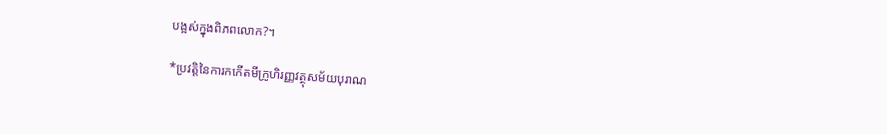បង្អស់ក្នុងពិភពលោក?។

*ប្រវត្តិនៃការកកើតមីក្រូហិរញ្ញវត្ថុសម័យបុរាណ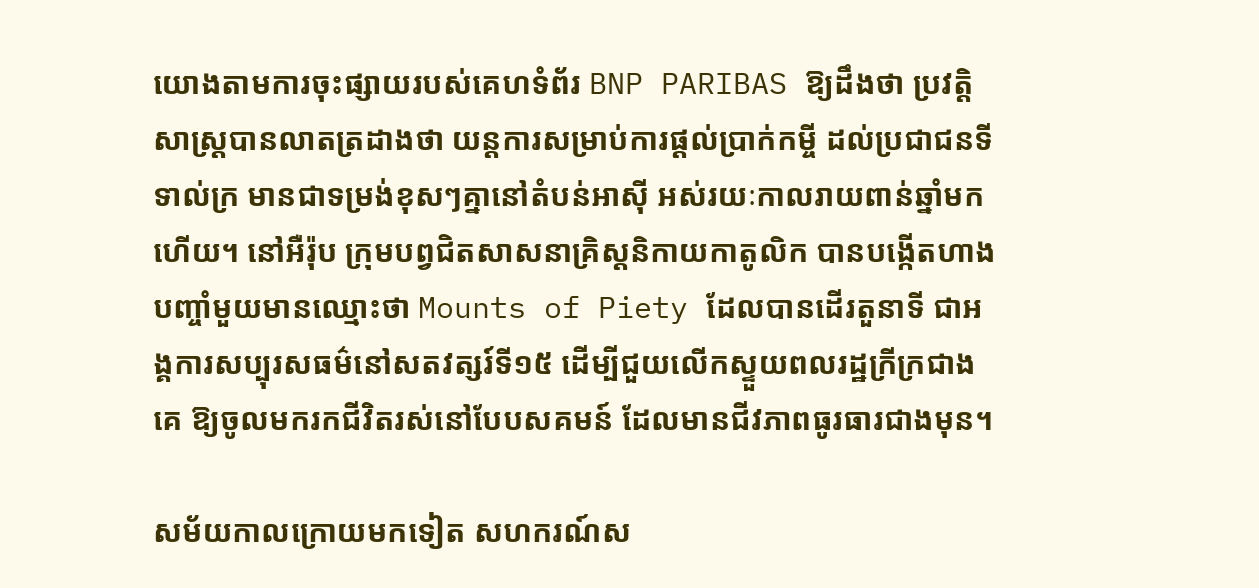យោងតាមការចុះផ្សាយរបស់គេហទំព័រ BNP PARIBAS ឱ្យដឹងថា ប្រវត្តិសាស្ត្របានលាតត្រដាងថា យន្តការសម្រាប់ការផ្ដល់ប្រាក់កម្ចី ដល់ប្រជាជនទីទាល់ក្រ មានជាទម្រង់ខុសៗគ្នានៅតំបន់អាស៊ី អស់រយៈកាលរាយពាន់ឆ្នាំមកហើយ។ នៅអឺរ៉ុប ក្រុមបព្វជិតសាសនាគ្រិស្តនិកាយកាតូលិក បានបង្កើតហាងបញ្ចាំមួយមានឈ្មោះថា Mounts of Piety ដែលបានដើរតួនាទី ជាអង្គការសប្បុរសធម៌នៅសតវត្សរ៍ទី១៥ ដើម្បីជួយលើកស្ទួយពលរដ្ឋក្រីក្រជាងគេ ឱ្យចូលមករកជីវិតរស់នៅបែបសគមន៍ ដែលមានជីវភាពធូរធារជាងមុន។

សម័យកាលក្រោយមកទៀត សហករណ៍ស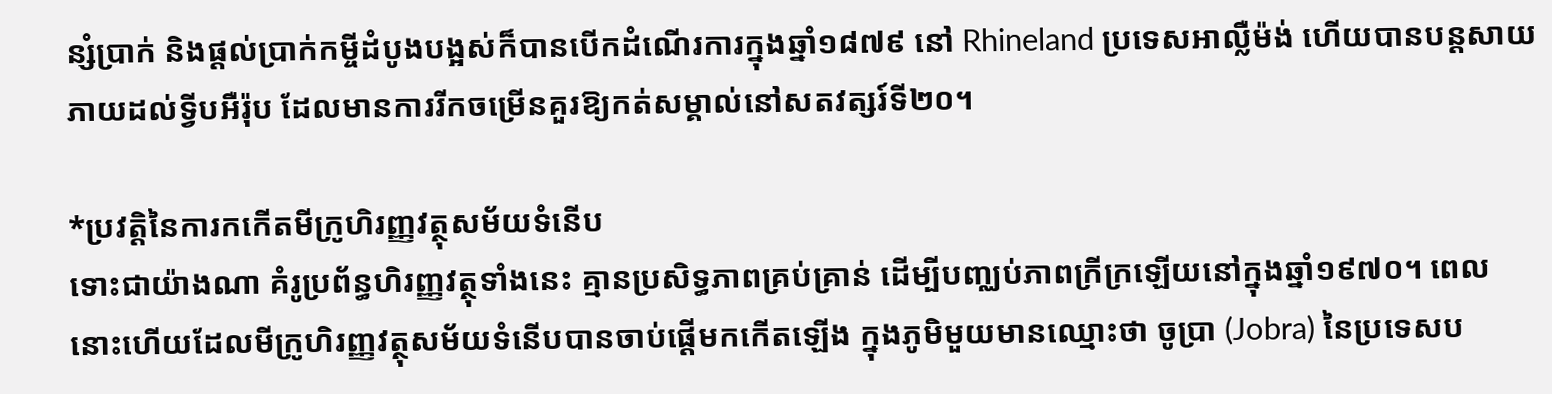ន្សំប្រាក់ និងផ្ដល់ប្រាក់កម្ចីដំបូងបង្អស់ក៏បានបើកដំណើរការក្នុងឆ្នាំ១៨៧៩ នៅ Rhineland ប្រទេសអាល្លឺម៉ង់ ហើយបានបន្តសាយភាយដល់ទ្វីបអឺរ៉ុប ដែលមានការរីកចម្រើនគួរឱ្យកត់សម្គាល់នៅសតវត្សរ៍ទី២០។

*ប្រវត្តិនៃការកកើតមីក្រូហិរញ្ញវត្ថុសម័យទំនើប
ទោះជាយ៉ាងណា គំរូប្រព័ន្ធហិរញ្ញវត្ថុទាំងនេះ គ្មានប្រសិទ្ធភាពគ្រប់គ្រាន់ ដើម្បីបញ្ឈប់ភាពក្រីក្រឡើយនៅក្នុងឆ្នាំ១៩៧០។ ពេលនោះហើយដែលមីក្រូហិរញ្ញវត្ថុសម័យទំនើបបានចាប់ផ្ដើមកកើតឡើង ក្នុងភូមិមួយមានឈ្មោះថា ចូប្រា (Jobra) នៃប្រទេសប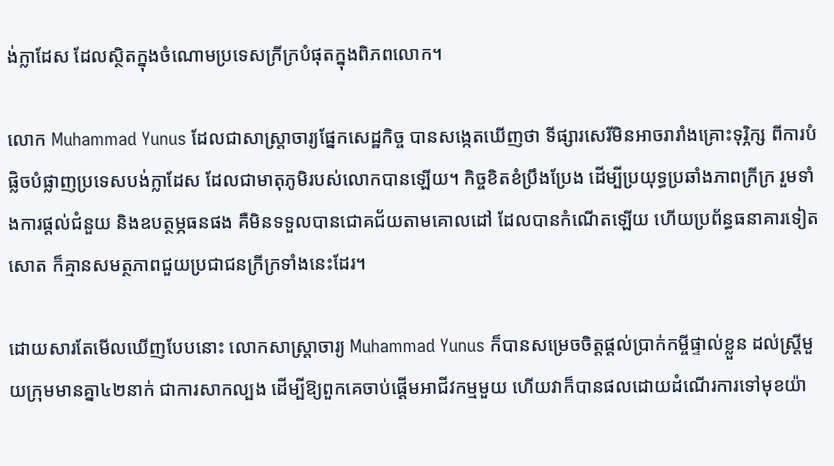ង់ក្លាដែស ដែលស្ថិតក្នុងចំណោមប្រទេសក្រីក្របំផុតក្នុងពិភពលោក។

លោក Muhammad Yunus ដែលជាសាស្ត្រាចារ្យផ្នែកសេដ្ឋកិច្ច បានសង្កេតឃើញថា ទីផ្សារសេរីមិនអាចរារាំងគ្រោះទុរ្ភិក្ស ពីការបំផ្លិចបំផ្លាញប្រទេសបង់ក្លាដែស ដែលជាមាតុភូមិរបស់លោកបានឡើយ។ កិច្ចខិតខំប្រឹងប្រែង ដើម្បីប្រយុទ្ធប្រឆាំងភាពក្រីក្រ រួមទាំងការផ្ដល់ជំនួយ និងឧបត្ថម្ភធនផង គឺមិនទទួលបានជោគជ័យតាមគោលដៅ ដែលបានកំណើតឡើយ ហើយប្រព័ន្ធធនាគារទៀតសោត ក៏គ្មានសមត្ថភាពជួយប្រជាជនក្រីក្រទាំងនេះដែរ។

ដោយសារតែមើលឃើញបែបនោះ លោកសាស្ត្រាចារ្យ Muhammad Yunus ក៏បានសម្រេចចិត្តផ្ដល់ប្រាក់កម្ចីផ្ទាល់ខ្លួន ដល់ស្ត្រីមួយក្រុមមានគ្នា៤២នាក់ ជាការសាកល្បង ដើម្បីឱ្យពួកគេចាប់ផ្ដើមអាជីវកម្មមួយ ហើយវាក៏បានផលដោយដំណើរការទៅមុខយ៉ា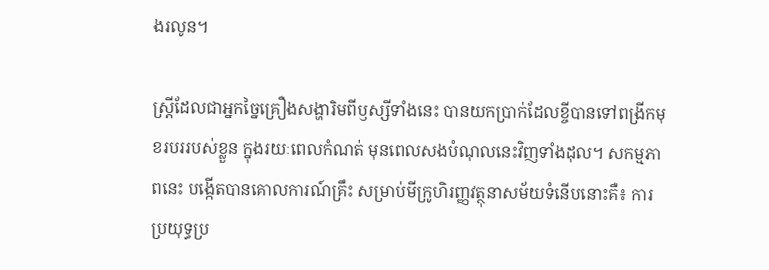ងរលូន។

ស្ត្រីដែលជាអ្នកច្នៃគ្រឿងសង្ហារិមពីឫស្សីទាំងនេះ បានយកប្រាក់ដែលខ្ចីបានទៅពង្រីកមុខរបររបស់ខ្លួន ក្នុងរយៈពេលកំណត់ មុនពេលសងបំណុលនេះវិញទាំងដុល។ សកម្មភាពនេះ បង្កើតបានគោលការណ៍គ្រឹះ សម្រាប់មីក្រូហិរញ្ញវត្ថុនាសម័យទំនើបនោះគឺ៖ ការប្រយុទ្ធប្រ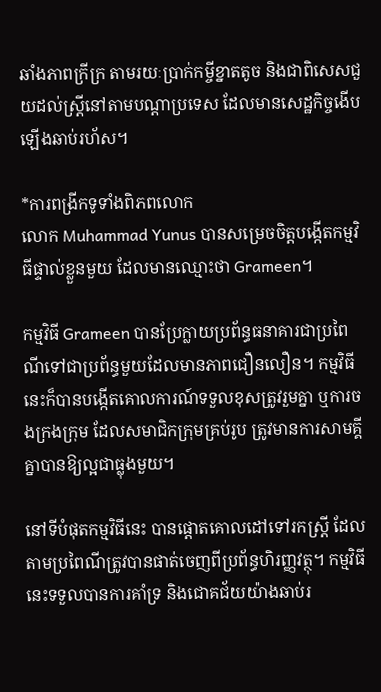ឆាំងភាពក្រីក្រ តាមរយៈប្រាក់កម្ចីខ្នាតតូច និងជាពិសេសជួយដល់ស្ត្រីនៅតាមបណ្ដាប្រទេស ដែលមានសេដ្ឋកិច្ចងើបឡើងឆាប់រហ័ស។

*ការពង្រីកទូទាំងពិភពលោក
លោក Muhammad Yunus បានសម្រេចចិត្តបង្កើតកម្មវិធីផ្ទាល់ខ្លួនមួយ ដែលមានឈ្មោះថា Grameen។

កម្មវិធី Grameen បានប្រែក្លាយប្រព័ន្ធធនាគារជាប្រពៃណីទៅជាប្រព័ន្ធមួយដែលមានភាពជឿនលឿន។ កម្មវិធីនេះក៏បានបង្កើតគោលការណ៍ទទួលខុសត្រូវរួមគ្នា ឬការចងក្រងក្រុម ដែលសមាជិកក្រុមគ្រប់រូប ត្រូវមានការសាមគ្គីគ្នាបានឱ្យល្អជាធ្លុងមួយ។

នៅទីបំផុតកម្មវិធីនេះ បានផ្ដោតគោលដៅទៅរកស្ត្រី ដែលតាមប្រពៃណីត្រូវបានផាត់ចេញពីប្រព័ន្ធហិរញ្ញវត្ថុ។ កម្មវិធីនេះទទួលបានការគាំទ្រ និងជោគជ័យយ៉ាងឆាប់រ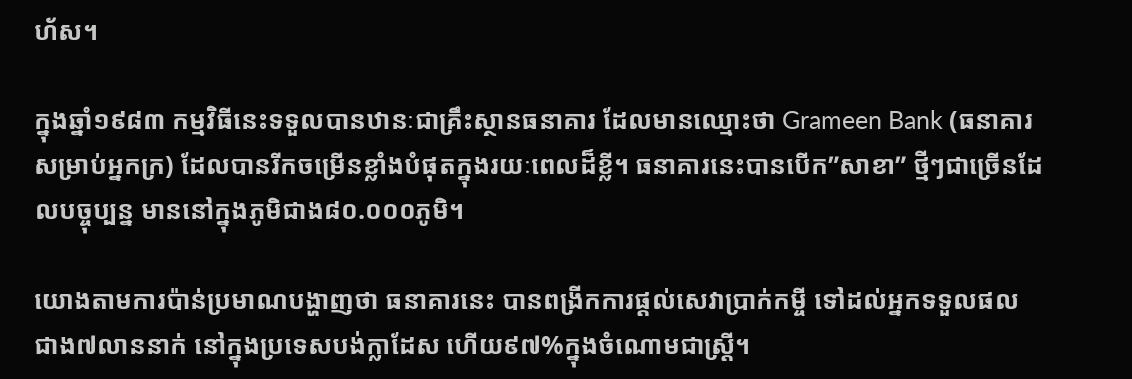ហ័ស។

ក្នុងឆ្នាំ១៩៨៣ កម្មវិធីនេះទទួលបានឋានៈជាគ្រឹះស្ថានធនាគារ ដែលមានឈ្មោះថា Grameen Bank (ធនាគារសម្រាប់អ្នកក្រ) ដែលបានរីកចម្រើនខ្លាំងបំផុតក្នុងរយៈពេលដ៏ខ្លី។ ធនាគារនេះបានបើក”សាខា” ថ្មីៗជាច្រើនដែលបច្ចុប្បន្ន មាននៅក្នុងភូមិជាង៨០.០០០ភូមិ។

យោងតាមការប៉ាន់ប្រមាណបង្ហាញថា ធនាគារនេះ បានពង្រីកការផ្ដល់សេវាប្រាក់កម្ចី ទៅដល់អ្នកទទួលផលជាង៧លាននាក់ នៅក្នុងប្រទេសបង់ក្លាដែស ហើយ៩៧%ក្នុងចំណោមជាស្ត្រី។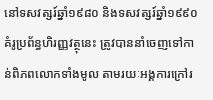នៅទសវត្សរ៍ឆ្នាំ១៩៨០ និងទសវត្សរ៍ឆ្នាំ១៩៩០ គំរូប្រព័ន្ធហិរញ្ញវត្ថុនេះ ត្រូវបាននាំចេញទៅកាន់ពិភពលោកទាំងមូល តាមរយៈអង្គការក្រៅរ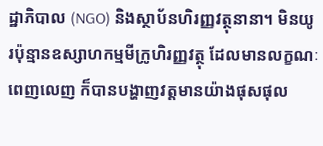ដ្ឋាភិបាល (NGO) និងស្ថាប័នហិរញ្ញវត្ថុនានា។ មិនយូរប៉ុន្មានឧស្សាហកម្មមីក្រូហិរញ្ញវត្ថុ ដែលមានលក្ខណៈពេញលេញ ក៏បានបង្ហាញវត្តមានយ៉ាងផុសផុល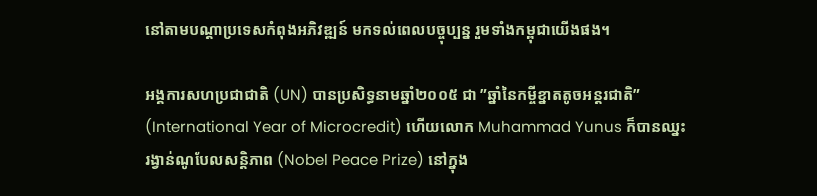នៅតាមបណ្ដាប្រទេសកំពុងអភិវឌ្ឍន៍ មកទល់ពេលបច្ចុប្បន្ន រួមទាំងកម្ពុជាយើងផង។

អង្គការសហប្រជាជាតិ (UN) បានប្រសិទ្ធនាមឆ្នាំ២០០៥ ជា ”ឆ្នាំនៃកម្ចីខ្នាតតូចអន្តរជាតិ” (International Year of Microcredit) ហើយលោក Muhammad Yunus ក៏បានឈ្នះរង្វាន់ណូបែលសន្តិភាព (Nobel Peace Prize) នៅក្នុង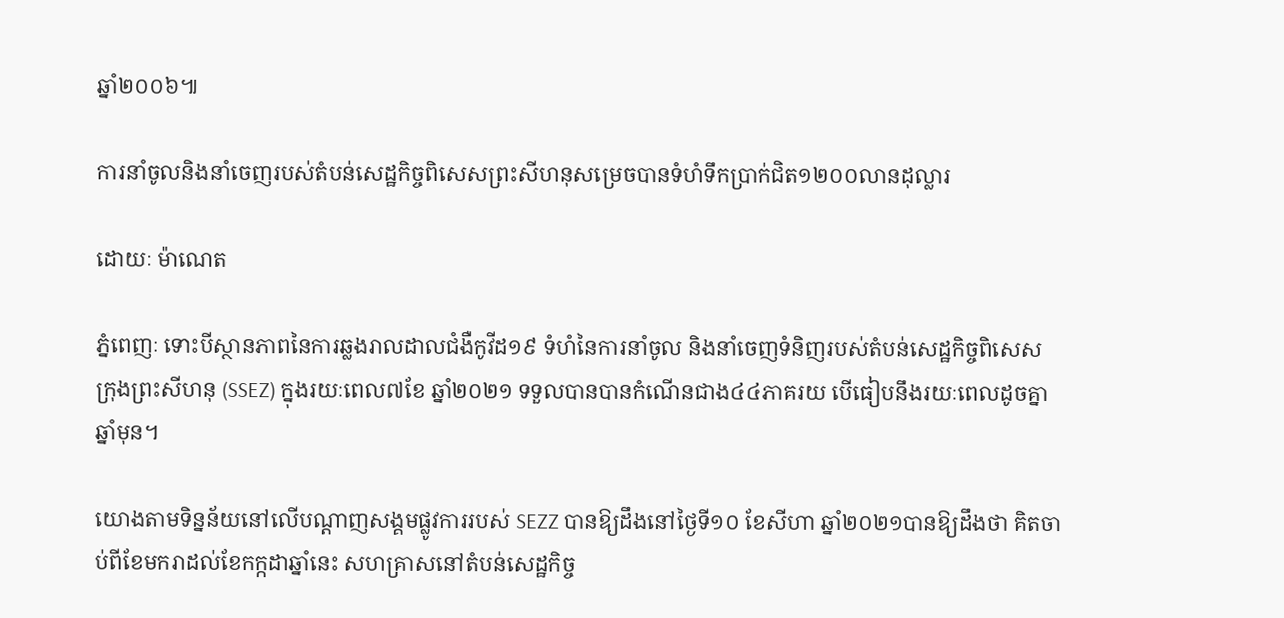ឆ្នាំ២០០៦៕

ការនាំចូលនិងនាំចេញរបស់តំបន់សេដ្ឋកិច្ចពិសេសព្រះសីហនុសម្រេចបានទំហំទឹកប្រាក់ជិត១២០០លានដុល្លារ

ដោយៈ ម៉ាណេត

ភ្នំពេញៈ ទោះបីស្ថានភាពនៃការឆ្លងរាលដាលជំងឺកូវីដ១៩ ទំហំនៃការនាំចូល និងនាំចេញទំនិញរបស់តំបន់សេដ្ឋកិច្ចពិសេស ក្រុងព្រះសីហនុ (SSEZ) ក្នុងរយៈពេល៧ខែ ឆ្នាំ២០២១ ទទួលបានបានកំណើនជាង៤៤ភាគរយ បើធៀបនឹងរយៈពេលដូចគ្នាឆ្នាំមុន។

យោងតាមទិន្នន័យនៅលើបណ្តាញសង្គមផ្លូវការរបស់ SEZZ បានឱ្យដឹងនៅថ្ងៃទី១០ ខែសីហា ឆ្នាំ២០២១បានឱ្យដឹងថា គិតចាប់ពីខែមករាដល់ខែកក្កដាឆ្នាំនេះ សហគ្រាសនៅតំបន់សេដ្ឋកិច្ច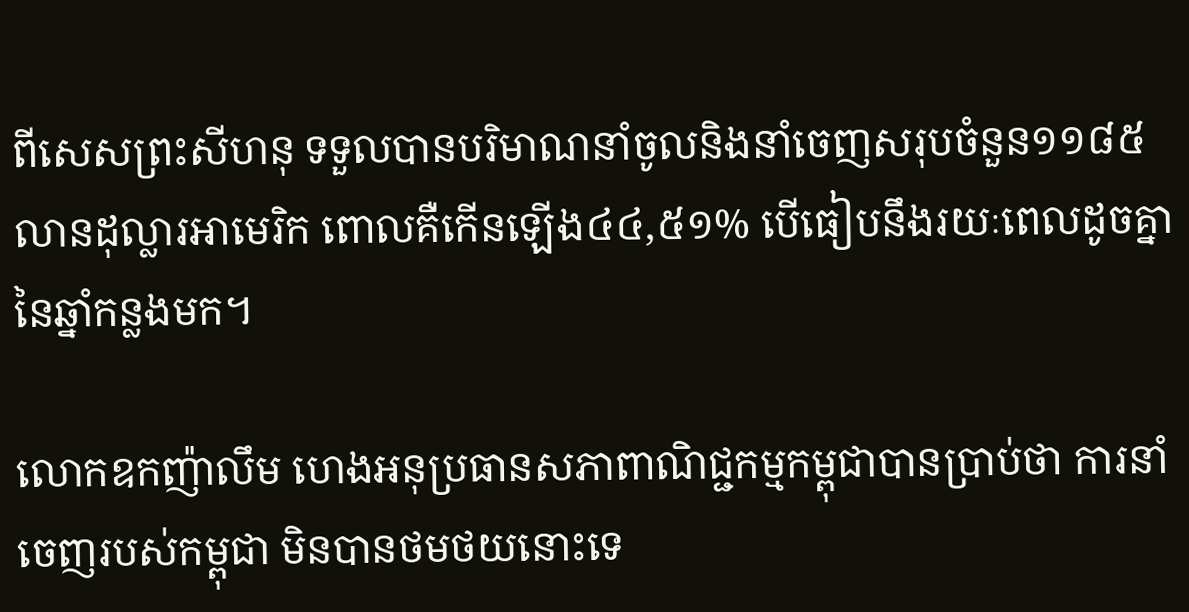ពីសេសព្រះសីហនុ ទទួលបានបរិមាណនាំចូលនិងនាំចេញសរុបចំនួន១១៨៥លានដុល្លារអាមេរិក ពោលគឺកើនឡើង៤៤,៥១% បើធៀបនឹងរយៈពេលដូចគ្នានៃឆ្នាំកន្លងមក។

លោកឧកញ៉ាលឹម ហេងអនុប្រធានសភាពាណិជ្ជកម្មកម្ពុជាបានប្រាប់ថា ការនាំចេញរបស់កម្ពុជា មិនបានថមថយនោះទេ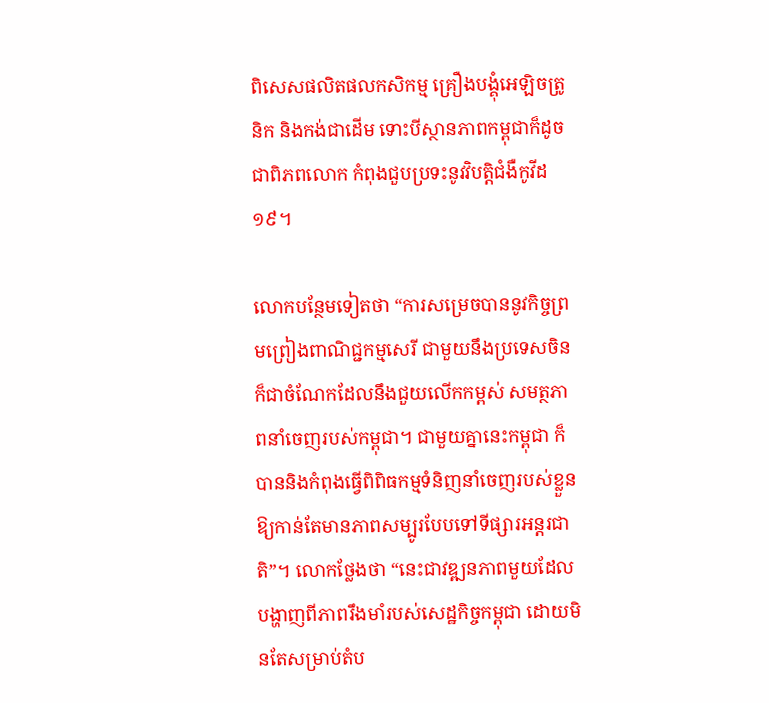ពិសេសផលិតផលកសិកម្ម គ្រឿងបង្គុំអេឡិចត្រូនិក និងកង់ជាដើម ទោះបីស្ថានភាពកម្ពុជាក៏ដូចជាពិភពលោក កំពុងជួបប្រទះនូវវិបត្តិជំងឺកូវីដ១៩។

លោកបន្ថែមទៀតថា “ការសម្រេចបាននូវកិច្ចព្រមព្រៀងពាណិជ្ជកម្មសេរី ជាមួយនឹងប្រទេសចិន ក៏ជាចំណែកដែលនឹងជួយលើកកម្ពស់ សមត្ថភាពនាំចេញរបស់កម្ពុជា។ ជាមួយគ្នានេះកម្ពុជា ក៏បាននិងកំពុងធ្វើពិពិធកម្មទំនិញនាំចេញរបស់ខ្លួន ឱ្យកាន់តែមានភាពសម្បូរបែបទៅទីផ្សារអន្តរជាតិ”។ លោកថ្លែងថា “នេះជាវឌ្ឍនភាពមួយដែលបង្ហាញពីភាពរឹងមាំរបស់សេដ្ឋកិច្ចកម្ពុជា ដោយមិនតែសម្រាប់តំប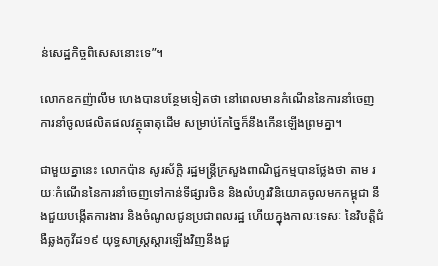ន់សេដ្ឋកិច្ចពិសេសនោះទេ”។

លោកឧកញ៉ាលឹម ហេងបានបន្ថែមទៀតថា នៅពេលមានកំណើននៃការនាំចេញ ការនាំចូលផលិតផលវត្ថុធាតុដើម សម្រាប់កែច្នៃក៏នឹងកើនឡើងព្រមគ្នា។

ជាមួយគ្នានេះ លោកប៉ាន សូរស័ក្តិ រដ្ឋមន្ត្រីក្រសួងពាណិជ្ជកម្មបានថ្លែងថា តាម រយៈកំណើននៃការនាំចេញទៅកាន់ទីផ្សារចិន និងលំហូរវិនិយោគចូលមកកម្ពុជា នឹងជួយបង្កើតការងារ និងចំណូលជូនប្រជាពលរដ្ឋ ហើយក្នុងកាលៈទេសៈ នៃវិបត្តិជំងឺឆ្លងកូវីដ១៩ យុទ្ធសាស្ត្រស្តារឡើងវិញនឹងជួ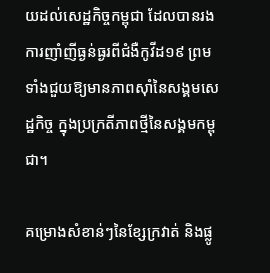យដល់សេដ្ឋកិច្ចកម្ពុជា ដែលបានរងការញាំញីធ្ងន់ធ្ងរពីជំងឺកូវីដ១៩ ព្រមទាំងជួយឱ្យមានភាពស៊ាំនៃសង្គមសេដ្ឋកិច្ច ក្នុងប្រក្រតីភាពថ្មីនៃសង្គមកម្ពុជា។

គម្រោងសំខាន់ៗនៃខ្សែក្រវាត់ និងផ្លូ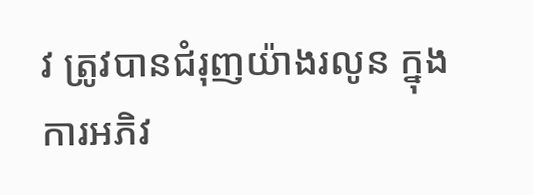វ ត្រូវបានជំរុញយ៉ាងរលូន ក្នុងការអភិវ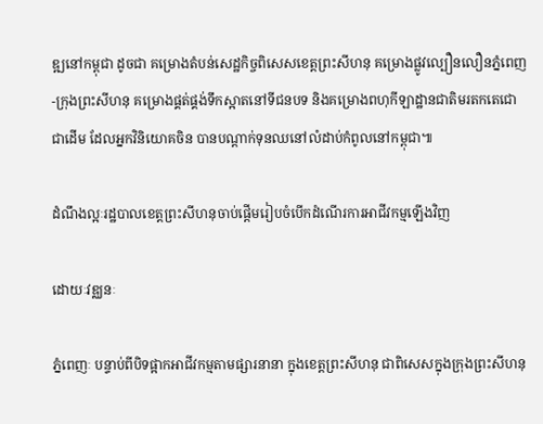ឌ្ឍនៅកម្ពុជា ដូចជា គម្រោងតំបន់សេដ្ឋកិច្ចពិសេសខេត្តព្រះសីហនុ គម្រោងផ្លូវល្បឿនលឿនភ្នំពេញ-ក្រុងព្រះសីហនុ គម្រោងផ្គត់ផ្គង់ទឹកស្អាតនៅទីជនបទ និងគម្រោងពហុកីឡាដ្ឋានជាតិមរតកតេជោជាដើម ដែលអ្នកវិនិយោគចិន បានបណ្តាក់ទុនឈនៅលំដាប់កំពូលនៅកម្ពុជា៕

ដំណឹងល្អៈរដ្ឋបាលខេត្តព្រះសីហនុចាប់ផ្ដើមរៀបចំបើកដំណើរការអាជីវកម្មឡើងវិញ

ដោយៈវឌ្ឈនៈ

ភ្នំពេញៈ បន្ទាប់ពីបិទផ្អាកអាជីវកម្មតាមផ្សារនានា ក្នុងខេត្តព្រះសីហនុ ជាពិសេសក្នុងក្រុងព្រះសីហនុ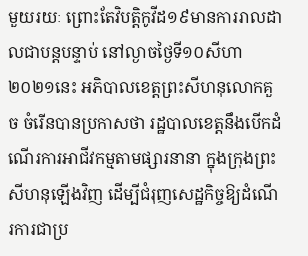មួយរយៈ ព្រោះតែវិបត្តិកូវីដ១៩មានការរាលដាលជាបន្តបន្ទាប់ នៅល្ងាចថ្ងៃទី១០សីហា ២០២១នេះ អភិបាលខេត្តព្រះសីហនុលោកគួច ចំរើនបានប្រកាសថា រដ្ឋបាលខេត្តនឹងបើកដំណើរការអាជីវកម្មតាមផ្សារនានា ក្នុងក្រុងព្រះសីហនុឡើងវិញ ដើម្បីជំរុញសេដ្ឋកិច្ចឱ្យដំណើរការជាប្រ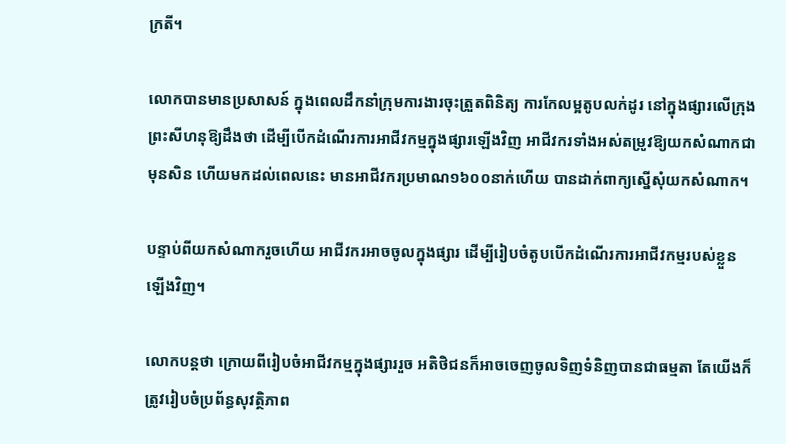ក្រតី។

លោកបានមានប្រសាសន៍ ក្នុងពេលដឹកនាំក្រុមការងារចុះត្រួតពិនិត្យ ការកែលម្អតូបលក់ដូរ នៅក្នុងផ្សារលើក្រុងព្រះសីហនុឱ្យដឹងថា ដើម្បីបើកដំណើរការអាជីវកម្មក្នុងផ្សារឡើងវិញ អាជីវករទាំងអស់តម្រូវឱ្យយកសំណាកជាមុនសិន ហើយមកដល់ពេលនេះ មានអាជីវករប្រមាណ១៦០០នាក់ហើយ បានដាក់ពាក្យស្នើសុំយកសំណាក។

បន្ទាប់ពីយកសំណាករួចហើយ អាជីវករអាចចូលក្នុងផ្សារ ដើម្បីរៀបចំតូបបើកដំណើរការអាជីវកម្មរបស់ខ្លួនឡើងវិញ។

លោកបន្តថា ក្រោយពីរៀបចំអាជីវកម្មក្នុងផ្សាររួច អតិថិជនក៏អាចចេញចូលទិញទំនិញបានជាធម្មតា តែយើងក៏ត្រូវរៀបចំប្រព័ន្ធសុវត្ថិភាព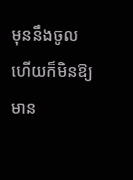មុននឹងចូល ហើយក៏មិនឱ្យមាន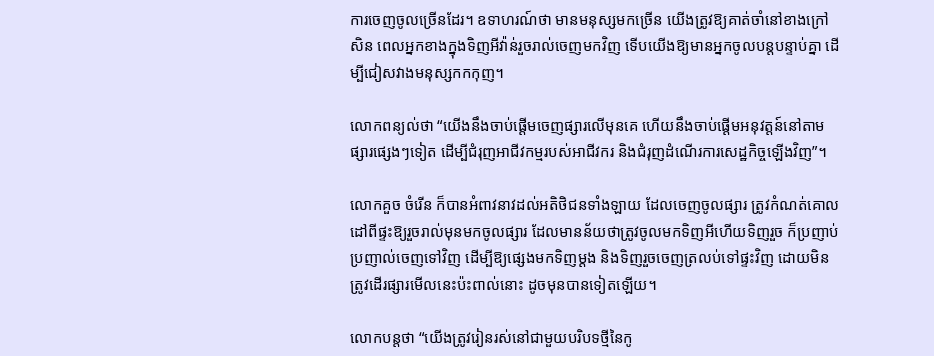ការចេញចូលច្រើនដែរ។ ឧទាហរណ៍ថា មានមនុស្សមកច្រើន យើងត្រូវឱ្យគាត់ចាំនៅខាងក្រៅសិន ពេលអ្នកខាងក្នុងទិញអីវ៉ាន់រួចរាល់ចេញមកវិញ ទើបយើងឱ្យមានអ្នកចូលបន្តបន្ទាប់គ្នា ដើម្បីជៀសវាងមនុស្សកកកុញ។

លោកពន្យល់ថា “យើងនឹងចាប់ផ្ដើមចេញផ្សារលើមុនគេ ហើយនឹងចាប់ផ្ដើមអនុវត្តន៍នៅតាមផ្សារផ្សេងៗទៀត ដើម្បីជំរុញអាជីវកម្មរបស់អាជីវករ និងជំរុញដំណើរការសេដ្ឋកិច្ចឡើងវិញ”។

លោកគួច ចំរើន ក៏បានអំពាវនាវដល់អតិថិជនទាំងឡាយ ដែលចេញចូលផ្សារ ត្រូវកំណត់គោលដៅពីផ្ទះឱ្យរួចរាល់មុនមកចូលផ្សារ ដែលមានន័យថាត្រូវចូលមកទិញអីហើយទិញរួច ក៏ប្រញាប់ប្រញាល់ចេញទៅវិញ ដើម្បីឱ្យផ្សេងមកទិញម្ដង និងទិញរួចចេញត្រលប់ទៅផ្ទះវិញ ដោយមិនត្រូវដើរផ្សារមើលនេះប៉ះពាល់នោះ ដូចមុនបានទៀតឡើយ។

លោកបន្តថា “យើងត្រូវរៀនរស់នៅជាមួយបរិបទថ្មីនៃកូ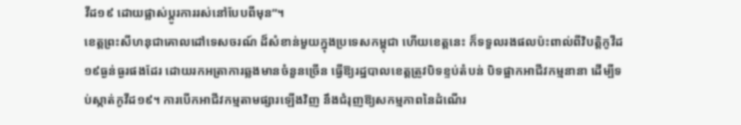វីដ១៩ ដោយផ្លាស់ប្តូរការរស់នៅបែបពីមុន”។
ខេត្តព្រះសីហនុជាគោលដៅទេសចរណ៍ ដ៏សំខាន់មួយក្នុងប្រទេសកម្ពុជា ហើយខេត្តនេះ ក៏ទទួលរងផលប៉ះពាល់ពីវិបត្តិកូវីដ១៩ធ្ងន់ធ្ងរផងដែរ ដោយរកអត្រាការឆ្លងមានចំនួនច្រើន ធ្វើឱ្យរដ្ឋបាលខេត្តត្រូវបិទខ្ទប់តំបន់ បិទផ្អាកអាជីវកម្មនានា ដើម្បីទប់ស្កាត់កូវីដ១៩។ ការបើកអាជីវកម្មតាមផ្សារឡើងវិញ នឹងជំរុញឱ្យសកម្មភាពនៃដំណើរ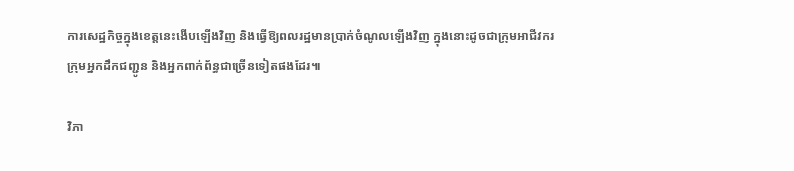ការសេដ្ឋកិច្ចក្នុងខេត្តនេះងើបឡើងវិញ និងធ្វើឱ្យពលរដ្ឋមានប្រាក់ចំណូលឡើងវិញ ក្នុងនោះដូចជាក្រុមអាជីវករ ក្រុមអ្នកដឹកជញ្ជូន និងអ្នកពាក់ព័ន្ធជាច្រើនទៀតផងដែរ៕

វិភា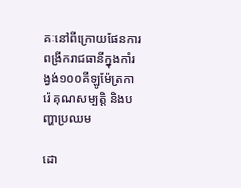គៈនៅពីក្រោយផែនការពង្រីករាជធានីក្នុងកាំរង្វង់១០០គីឡូម៉ែត្រការ៉េ គុណសម្បត្តិ និងបញ្ហាប្រឈម

ដោ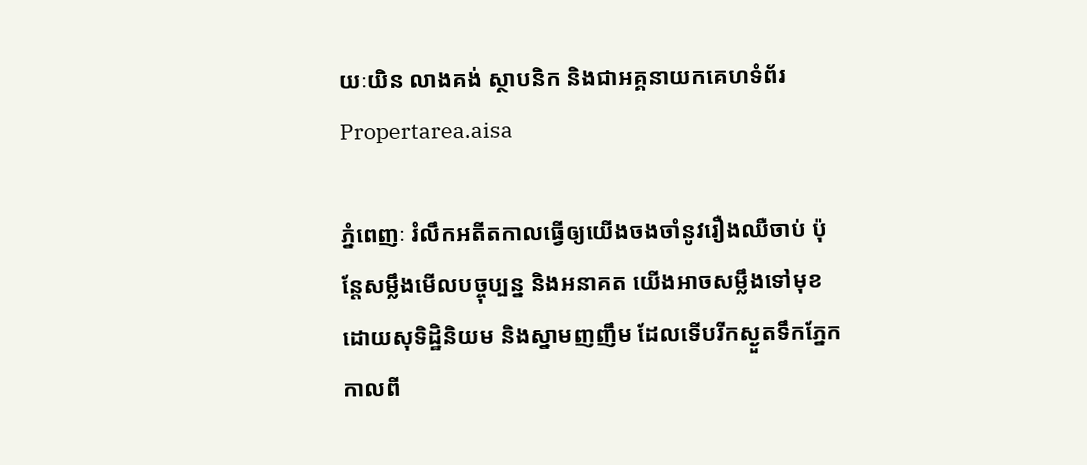យៈយិន លាងគង់ ស្ថាបនិក និងជាអគ្គនាយកគេហទំព័រ Propertarea.aisa

ភ្នំពេញៈ រំលឹកអតីតកាលធ្វើឲ្យយើងចងចាំនូវរឿងឈឺចាប់ ប៉ុន្តែសម្លឹងមើលបច្ចុប្បន្ន និងអនាគត យើងអាចសម្លឹងទៅមុខដោយសុទិដ្ឋិនិយម និងស្នាមញញឹម ដែលទើបរីកស្ងួតទឹកភ្នែកកាលពី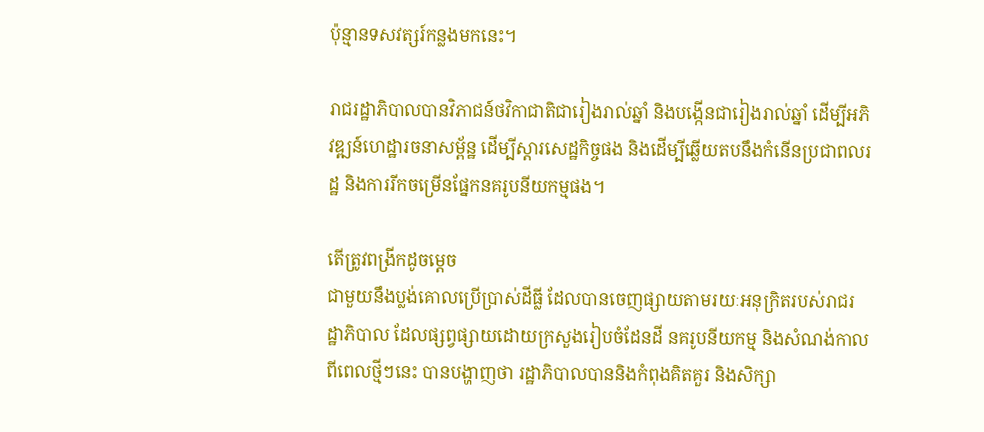ប៉ុន្មានទសវត្សរ៍កន្លងមកនេះ។

រាជរដ្ឋាភិបាលបានវិភាជន៍ថវិកាជាតិជារៀងរាល់ឆ្នាំ និងបង្កើនជារៀងរាល់ឆ្នាំ ដើម្បីអភិវឌ្ឍន៍ហេដ្ឋារចនាសម្ព័ន្ឋ ដើម្បីស្តារសេដ្ឋកិច្ចផង និងដើម្បីឆ្លើយតបនឹងកំនើនប្រជាពលរដ្ឋ និងការរីកចម្រើនផ្នែកនគរូបនីយកម្មផង។

តើត្រូវពង្រីកដូចម្តេច
ជាមួយនឹងប្លង់គោលប្រើប្រាស់ដីធ្លី ដែលបានចេញផ្សាយតាមរយៈអនុក្រិតរបស់រាជរដ្ឋាភិបាល ដែលផ្សព្វផ្សាយដោយក្រសួងរៀបចំដែនដី នគរូបនីយកម្ម និងសំណង់កាលពីពេលថ្មីៗនេះ បានបង្ហាញថា រដ្ឋាភិបាលបាននិងកំពុងគិតគួរ និងសិក្សា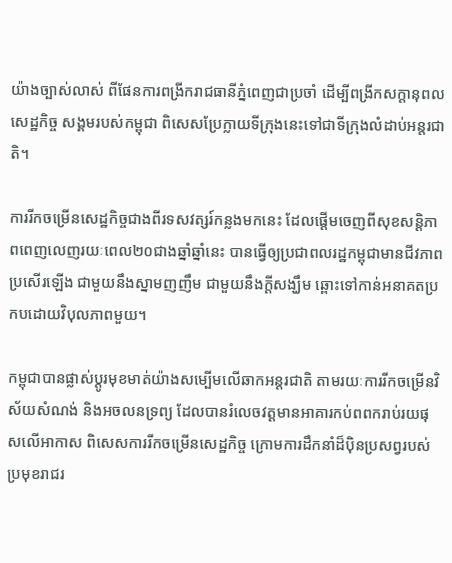យ៉ាងច្បាស់លាស់ ពីផែនការពង្រីករាជធានីភ្នំពេញជាប្រចាំ ដើម្បីពង្រីកសក្តានុពលសេដ្ឋកិច្ច សង្គមរបស់កម្ពុជា ពិសេសប្រែក្លាយទីក្រុងនេះទៅជាទីក្រុងលំដាប់អន្តរជាតិ។

ការរីកចម្រើនសេដ្ឋកិច្ចជាងពីរទសវត្សរ៍កន្លងមកនេះ ដែលផ្តើមចេញពីសុខសន្តិភាពពេញលេញរយៈពេល២០ជាងឆ្នាំឆ្នាំនេះ បានធ្វើឲ្យប្រជាពលរដ្ឋកម្ពុជាមានជីវភាពប្រសើរឡើង ជាមួយនឹងស្នាមញញឹម ជាមួយនឹងក្តីសង្ឃឹម ឆ្ពោះទៅកាន់អនាគតប្រកបដោយវិបុលភាពមួយ។

កម្ពុជាបានផ្លាស់ប្តូរមុខមាត់យ៉ាងសម្បើមលើឆាកអន្តរជាតិ តាមរយៈការរីកចម្រើនវិស័យសំណង់ និងអចលនទ្រព្យ ដែលបានរំលេចវត្តមានអាគារកប់ពពករាប់រយផុសលើអាកាស ពិសេសការរីកចម្រើនសេដ្ឋកិច្ច ក្រោមការដឹកនាំដ៏ប៉ិនប្រសព្វរបស់ប្រមុខរាជរ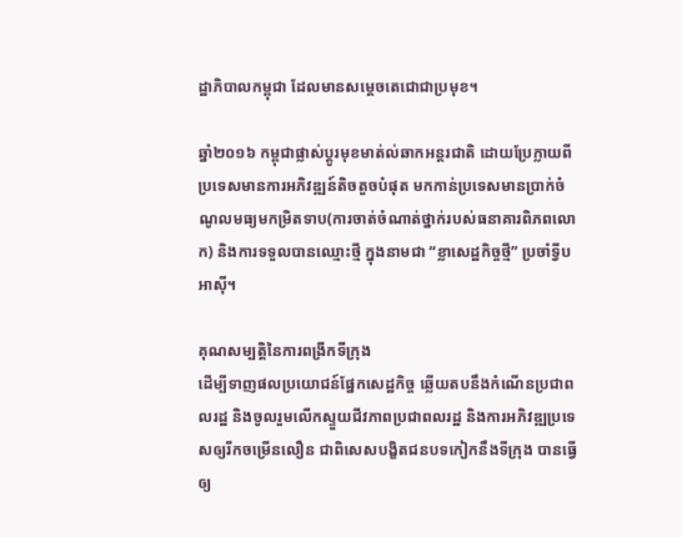ដ្ឋាភិបាលកម្ពុជា ដែលមានសម្តេចតេជោជាប្រមុខ។

ឆ្នាំ២០១៦ កម្ពុជាផ្លាស់ប្តូរមុខមាត់ល់ឆាកអន្តរជាតិ ដោយប្រែក្លាយពីប្រទេសមានការអភិវឌ្ឍន៍តិចតួចបំផុត មកកាន់ប្រទេសមានប្រាក់ចំណូលមធ្យមកម្រិតទាប(ការចាត់ចំណាត់ថ្នាក់របស់ធនាគារពិភពលោក) និងការទទួលបានឈ្មោះថ្មី ក្នុងនាមជា “ខ្លាសេដ្ឋកិច្ចថ្មី” ប្រចាំទ្វីបអាស៊ី។

គុណសម្បត្តិនៃការពង្រីកទីក្រុង
ដើម្បីទាញផលប្រយោជន៍ផ្នែកសេដ្ឋកិច្ច ឆ្លើយតបនឹងកំណើនប្រជាពលរដ្ឋ និងចូលរួមលើកស្ទួយជីវភាពប្រជាពលរដ្ឋ និងការអភិវឌ្ឍប្រទេសឲ្យរីកចម្រើនលឿន ជាពិសេសបង្ខិតជនបទកៀកនឹងទីក្រុង បានធ្វើឲ្យ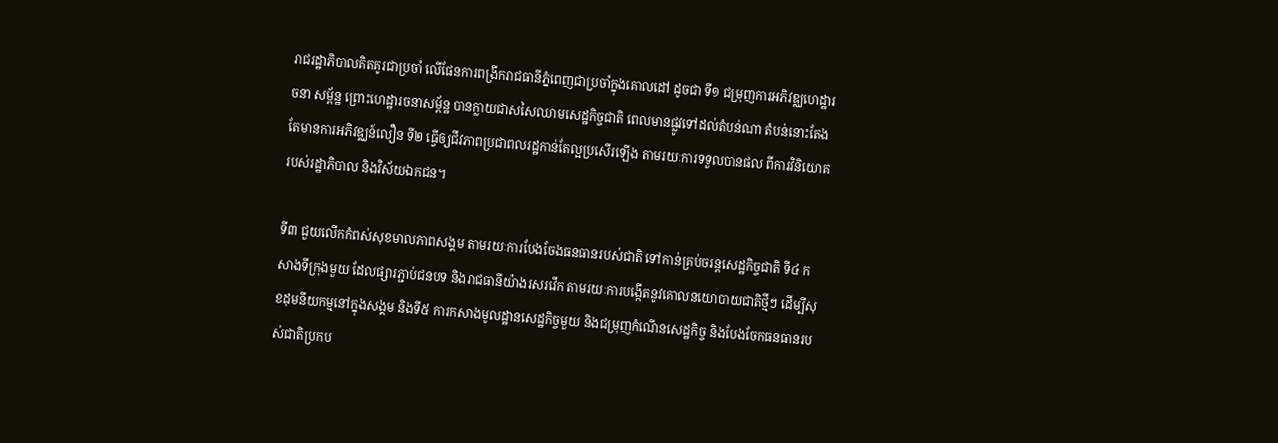រាជរដ្ឋាភិបាលគិតគូរជាប្រចាំ លើផែនការពង្រីករាជធានីភ្នំពេញជាប្រចាំក្នុងគោលដៅ ដូចជា ទី១ ជម្រុញការអភិវឌ្ឈហេដ្ឋារចនា សម្ព័ន្ឋ ព្រោះហេដ្ឋារចនាសម្ព័ន្ឋ បានក្លាយជាសសៃឈាមសេដ្ឋកិច្ចជាតិ ពេលមានផ្លូវទៅដល់តំបន់ណា តំបន់នោះតែងតែមានការអភិវឌ្ឈន៍លឿន ទី២ ធ្វើឲ្យជីវភាពប្រជាពលរដ្ឋកាន់តែល្អប្រសើរឡើង តាមរយៈការទទួលបានផល ពីការវិនិយោគរបស់រដ្ឋាភិបាល និងវិស័យឯកជន។

ទី៣ ជួយលើកកំពស់សុខមាលភាពសង្គម តាមរយៈការបែងចែងធនធានរបស់ជាតិ ទៅកាន់គ្រប់ចរន្តសេដ្ឋកិច្ចជាតិ ទី៤ កសាងទីក្រុងមួយ ដែលផ្សារភ្ជាប់ជនបទ និងរាជធានីយ៉ាងរសរវើក តាមរយៈការបង្កើតនូវគោលនយោបាយជាតិថ្មីៗ ដើម្បីសុខដុមនីយកម្មនៅក្នុងសង្គម និងទី៥ ការកសាងមូលដ្ឋានសេដ្ឋកិច្ចមួយ និងជម្រុញកំណើនសេដ្ឋកិច្ច និងបែងចែកធនធានរបស់ជាតិប្រកប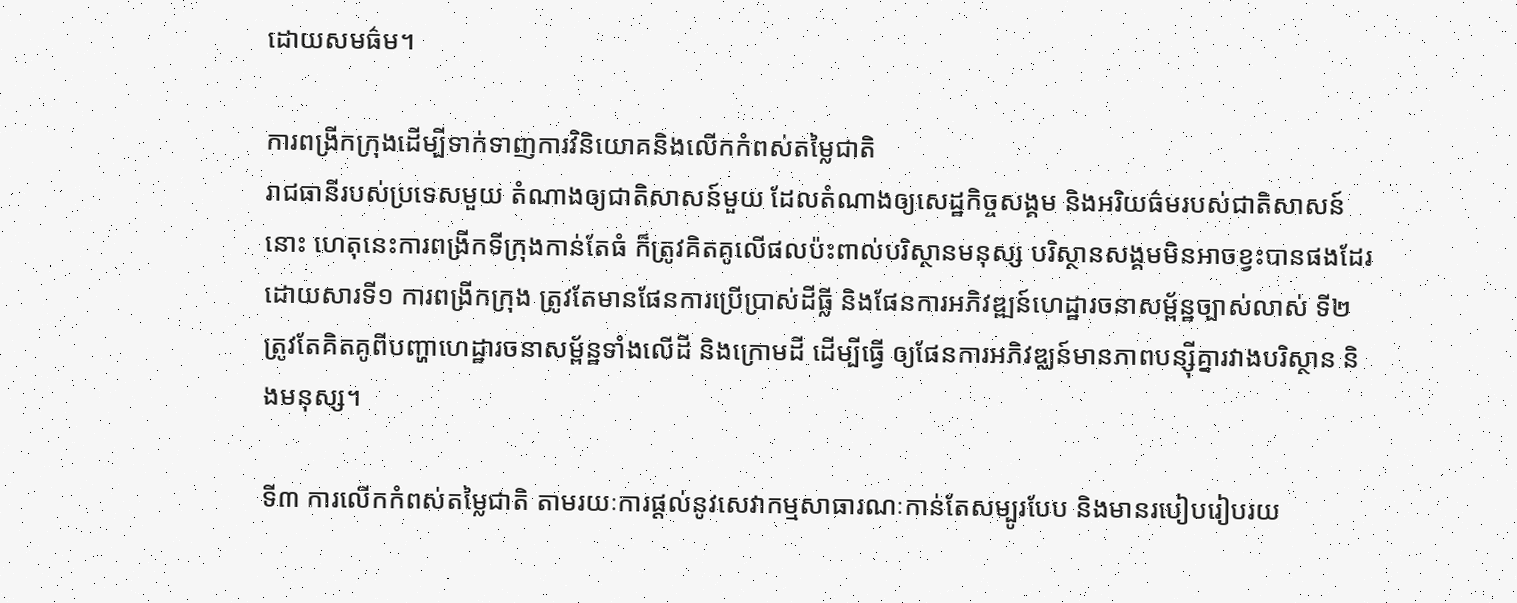ដោយសមធ៌ម។

ការពង្រីកក្រុងដើម្បីទាក់ទាញការវិនិយោគនិងលើកកំពស់តម្លៃជាតិ
រាជធានីរបស់ប្រទេសមួយ តំណាងឲ្យជាតិសាសន៍មួយ ដែលតំណាងឲ្យសេដ្ឋកិច្ចសង្គម និងអរិយធ៌មរបស់ជាតិសាសន៍នោះ ហេតុនេះការពង្រីកទីក្រុងកាន់តែធំ ក៏ត្រូវគិតគូលើផលប៉ះពាល់បរិស្ថានមនុស្ស បរិស្ថានសង្គមមិនអាចខ្វះបានផងដែរ ដោយសារទី១ ការពង្រីកក្រុង ត្រូវតែមានផែនការប្រើប្រាស់ដីធ្លី និងផែនការអភិវឌ្ឍន៍ហេដ្ឋារចនាសម្ព័ន្ឋច្បាស់លាស់ ទី២ ត្រូវតែគិតគូពីបញ្ហាហេដ្ឋារចនាសម្ព័ន្ឋទាំងលើដី និងក្រោមដី ដើម្បីធ្វើ ឲ្យផែនការអភិវឌ្ឈន៍មានភាពបន្ស៊ីគ្នារវាងបរិស្ថាន និងមនុស្ស។

ទី៣ ការលើកកំពស់តម្លៃជាតិ តាមរយៈការផ្តល់នូវសេវាកម្មសាធារណៈកាន់តែសម្បូរបែប និងមានរបៀបរៀបរយ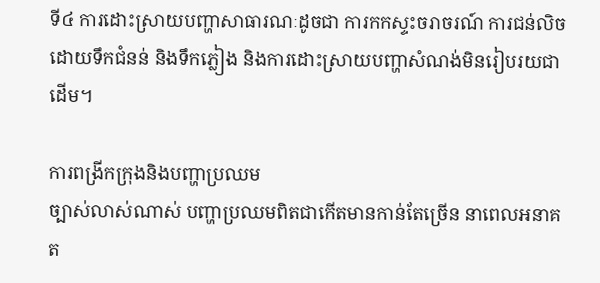ទី៤ ការដោះស្រាយបញ្ហាសាធារណៈដូចជា ការកកស្ទះចរាចរណ៍ ការជន់លិចដោយទឹកជំនន់ និងទឹកភ្លៀង និងការដោះស្រាយបញ្ហាសំណង់មិនរៀបរយជាដើម។

ការពង្រីកក្រុងនិងបញ្ហាប្រឈម
ច្បាស់លាស់ណាស់ បញ្ហាប្រឈមពិតជាកើតមានកាន់តែច្រើន នាពេលអនាគត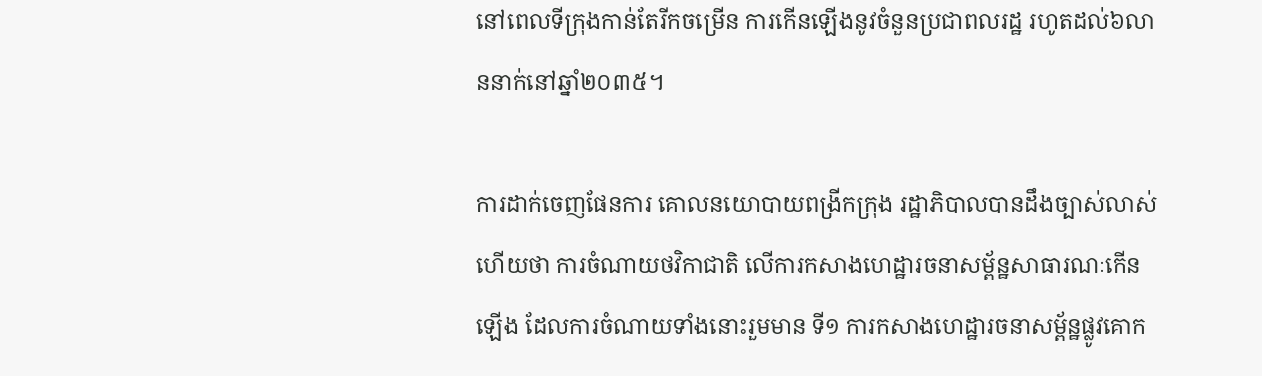នៅពេលទីក្រុងកាន់តែរីកចម្រើន ការកើនឡើងនូវចំនួនប្រជាពលរដ្ឋ រហូតដល់៦លាននាក់នៅឆ្នាំ២០៣៥។

ការដាក់ចេញផែនការ គោលនយោបាយពង្រីកក្រុង រដ្ឋាភិបាលបានដឹងច្បាស់លាស់ហើយថា ការចំណាយថវិកាជាតិ លើការកសាងហេដ្ឋារចនាសម្ព័ន្ឋសាធារណៈកើនឡើង ដែលការចំណាយទាំងនោះរួមមាន ទី១ ការកសាងហេដ្ឋារចនាសម្ព័ន្ឋផ្លូវគោក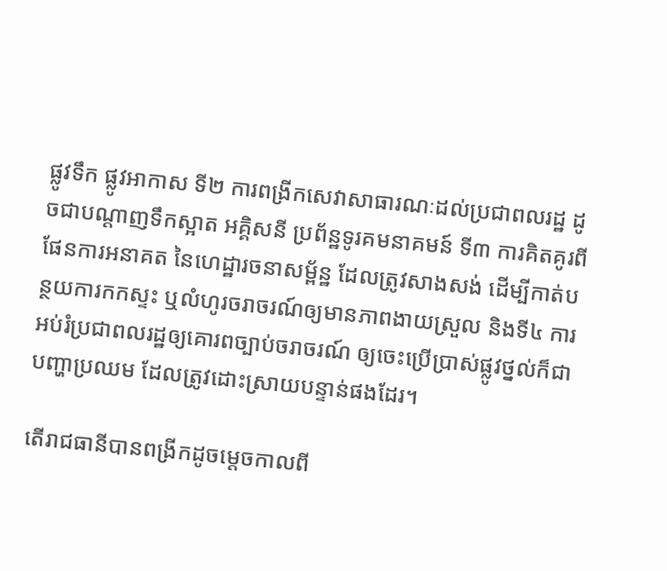ផ្លូវទឹក ផ្លូវអាកាស ទី២ ការពង្រីកសេវាសាធារណៈដល់ប្រជាពលរដ្ឋ ដូចជាបណ្តាញទឹកស្អាត អគ្គិសនី ប្រព័ន្ឋទូរគមនាគមន៍ ទី៣ ការគិតគូរពីផែនការអនាគត នៃហេដ្ឋារចនាសម្ព័ន្ឋ ដែលត្រូវសាងសង់ ដើម្បីកាត់បន្ថយការកកស្ទះ ឬលំហូរចរាចរណ៍ឲ្យមានភាពងាយស្រួល និងទី៤ ការអប់រំប្រជាពលរដ្ឋឲ្យគោរពច្បាប់ចរាចរណ៍ ឲ្យចេះប្រើប្រាស់ផ្លូវថ្នល់ក៏ជាបញ្ហាប្រឈម ដែលត្រូវដោះស្រាយបន្ទាន់ផងដែរ។

តើរាជធានីបានពង្រីកដូចម្តេចកាលពី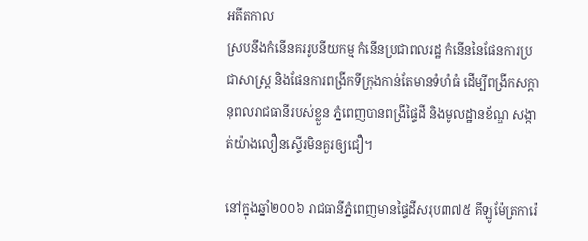អតីតកាល
ស្របនឹងកំនើនគររូបនីយកម្ម កំនើនប្រជាពលរដ្ឋ កំនើននៃផែនការប្រជាសាស្រ្ត និងផែនការពង្រីកទីក្រុងកាន់តែមានទំហំធំ ដើម្បីពង្រីកសក្តានុពលរាជធានីរបស់ខ្លួន ភ្នំពេញបានពង្រីផ្ទៃដី និងមូលដ្ឋានខ័ណ្ឌ សង្កាត់យ៉ាងលឿនស្ទើរមិនគួរឲ្យជឿ។

នៅក្នុងឆ្នាំ២០០៦ រាជធានីភ្នំពេញមានផ្ទៃដីសរុប៣៧៥ គីឡូម៉ែត្រការ៉េ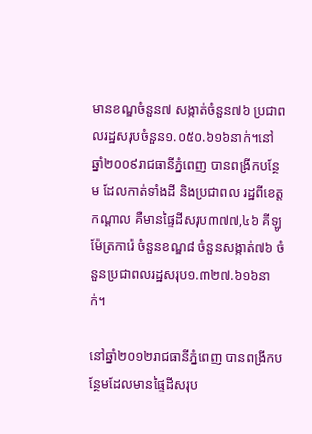មានខណ្ឌចំនួន៧ សង្កាត់ចំនួន៧៦ ប្រជាពលរដ្ឋសរុបចំនួន១.០៥០.៦១៦នាក់។នៅឆ្នាំ២០០៩រាជធានីភ្នំពេញ បានពង្រីកបន្ថែម ដែលកាត់ទាំងដី និងប្រជាពល រដ្ឋពីខេត្តកណ្តាល គឺមានផ្ទៃដីសរុប៣៧៧,៤៦ គីឡូម៉ែត្រការ៉េ ចំនួនខណ្ឌ៨ ចំនួនសង្កាត់៧៦ ចំនួនប្រជាពលរដ្ឋសរុប១.៣២៧.៦១៦នាក់។

នៅឆ្នាំ២០១២រាជធានីភ្នំពេញ បានពង្រីកបន្ថែមដែលមានផ្ទៃដីសរុប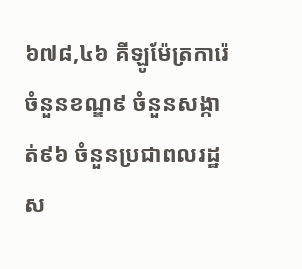៦៧៨,៤៦ គីឡូម៉ែត្រការ៉េ ចំនួនខណ្ឌ៩ ចំនួនសង្កាត់៩៦ ចំនួនប្រជាពលរដ្ឋស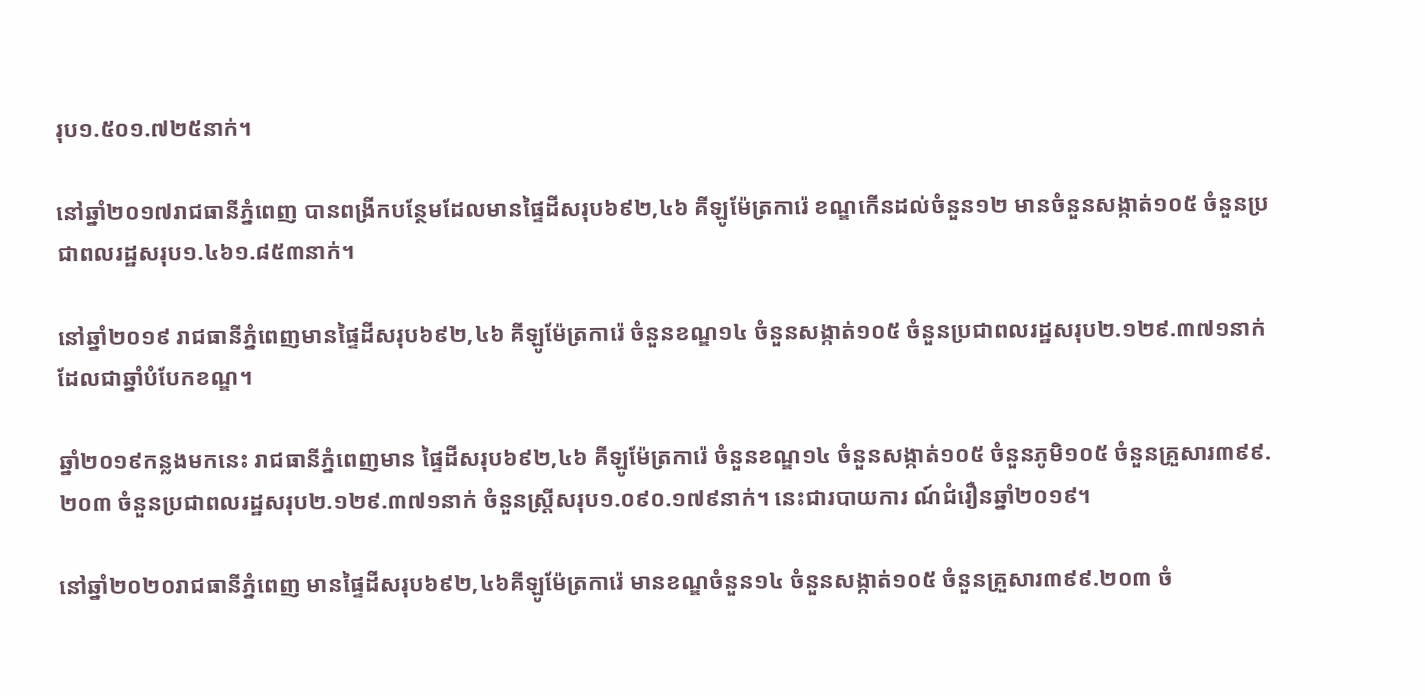រុប១.៥០១.៧២៥នាក់។

នៅឆ្នាំ២០១៧រាជធានីភ្នំពេញ បានពង្រីកបន្ថែមដែលមានផ្ទៃដីសរុប៦៩២,៤៦ គីឡូម៉ែត្រការ៉េ ខណ្ឌកើនដល់ចំនួន១២ មានចំនួនសង្កាត់១០៥ ចំនួនប្រជាពលរដ្ឋសរុប១.៤៦១.៨៥៣នាក់។

នៅឆ្នាំ២០១៩ រាជធានីភ្នំពេញមានផ្ទៃដីសរុប៦៩២,៤៦ គីឡូម៉ែត្រការ៉េ ចំនួនខណ្ឌ១៤ ចំនួនសង្កាត់១០៥ ចំនួនប្រជាពលរដ្ឋសរុប២.១២៩.៣៧១នាក់ ដែលជាឆ្នាំបំបែកខណ្ឌ។

ឆ្នាំ២០១៩កន្លងមកនេះ រាជធានីភ្នំពេញមាន ផ្ទៃដីសរុប៦៩២,៤៦ គីឡូម៉ែត្រការ៉េ ចំនួនខណ្ឌ១៤ ចំនួនសង្កាត់១០៥ ចំនួនភូមិ១០៥ ចំនួនគ្រួសារ៣៩៩.២០៣ ចំនួនប្រជាពលរដ្ឋសរុប២.១២៩.៣៧១នាក់ ចំនួនស្រី្តសរុប១.០៩០.១៧៩នាក់។ នេះជារបាយការ ណ៍ជំរឿនឆ្នាំ២០១៩។

នៅឆ្នាំ២០២០រាជធានីភ្នំពេញ មានផ្ទៃដីសរុប៦៩២,៤៦គីឡូម៉ែត្រការ៉េ មានខណ្ឌចំនួន១៤ ចំនួនសង្កាត់១០៥ ចំនួនគ្រួសារ៣៩៩.២០៣ ចំ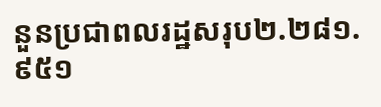នួនប្រជាពលរដ្ឋសរុប២.២៨១.៩៥១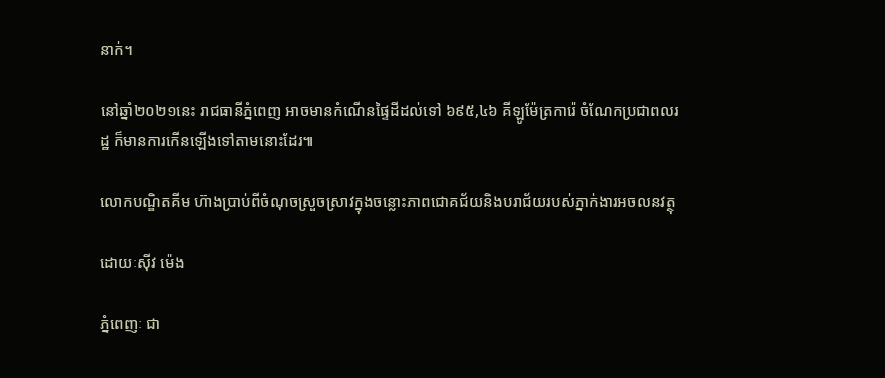នាក់។

នៅឆ្នាំ២០២១នេះ រាជធានីភ្នំពេញ អាចមានកំណើនផ្ទៃដីដល់ទៅ ៦៩៥,៤៦ គីឡូម៉ែត្រការ៉េ ចំណែកប្រជាពលរដ្ឋ ក៏មានការកើនឡើងទៅតាមនោះដែរ៕

លោកបណ្ឌិតគីម ហ៊ាងប្រាប់ពីចំណុចស្រួចស្រាវក្នុងចន្លោះភាពជោគជ័យនិងបរាជ័យរបស់ភ្នាក់ងារអចលនវត្ថុ

ដោយៈស៊ីវ ម៉េង

ភ្នំពេញៈ ជា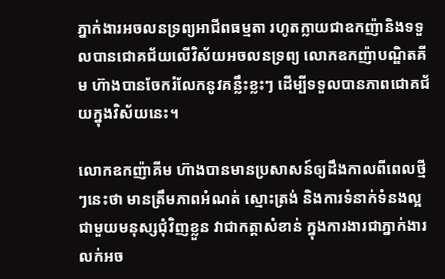ភ្នាក់ងារអចលនទ្រព្យអាជីពធម្មតា រហូតក្លាយជាឧកញ៉ានិងទទួលបានជោគជ័យលើវិស័យអចលនទ្រព្យ លោកឧកញ៉ាបណ្ឌិតគីម ហ៊ាងបានចែករំលែកនូវគន្លឹះខ្លះៗ ដើម្បីទទួលបានភាពជោគជ័យក្នុងវិស័យនេះ។

លោកឧកញ៉ាគីម ហ៊ាងបានមានប្រសាសន៍ឲ្យដឹងកាលពីពេលថ្មីៗនេះថា មានត្រឹមភាពអំណត់ ស្មោះត្រង់ និងការទំនាក់ទំនងល្អជាមួយមនុស្សជុំវិញខ្លួន វាជាកត្តាសំខាន់ ក្នុងការងារជាភ្នាក់ងារលក់អច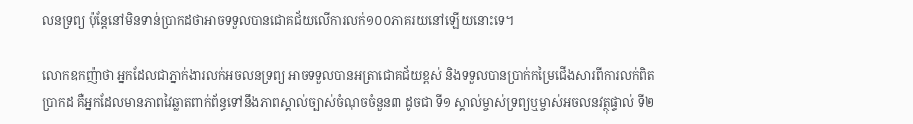លនទ្រព្យ ប៉ុន្តែនៅមិនទាន់ប្រាកដថាអាចទទួលបានជោគជ័យលើការលក់១០០ភាគរយនៅឡើយនោះទេ។

លោកឧកញ៉ាថា អ្នកដែលជាភ្នាក់ងារលក់អចលនទ្រព្យ អាចទទួលបានអត្រាជោគជ័យខ្ពស់ និងទទួលបានប្រាក់កម្រៃជើងសារពីការលក់ពិតប្រាកដ គឺអ្នកដែលមានភាពវៃឆ្លាតពាក់ព័ន្ធទៅនឹងភាពស្គាល់ច្បាស់ចំណុចចំនួន៣ ដូចជា ទី១ ស្គាល់ម្ចាស់ទ្រព្យឬម្ចាស់អចលនវត្ថុផ្ទាល់ ទី២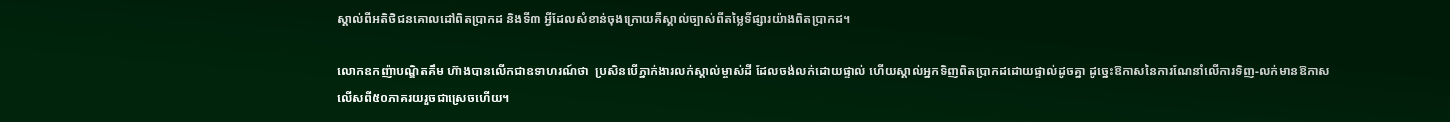ស្គាល់ពីអតិថិជនគោលដៅពិតប្រាកដ និងទី៣ អ្វីដែលសំខាន់ចុងក្រោយគឺស្គាល់ច្បាស់ពីតម្លៃទីផ្សារយ៉ាងពិតប្រាកដ។

លោកឧកញ៉ាបណ្ឌិតគឹម ហ៊ាងបានលើកជាឧទាហរណ៍ថា  ប្រសិនបើភ្នាក់ងារលក់ស្គាល់ម្ចាស់ដី ដែលចង់លក់ដោយផ្ទាល់ ហើយស្គាល់អ្នកទិញពិតប្រាកដដោយផ្ទាល់ដូចគ្នា ដូច្នេះឱកាសនៃការណែនាំលើការទិញ-លក់មានឱកាសលើសពី៥០ភាគរយរួចជាស្រេចហើយ។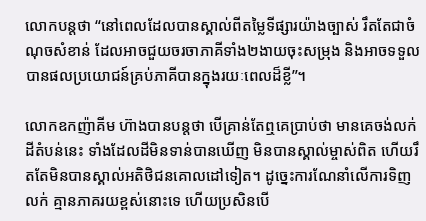លោកបន្តថា “នៅពេលដែលបានស្គាល់ពីតម្លៃទីផ្សារយ៉ាងច្បាស់ រឹតតែជាចំណុចសំខាន់ ដែលអាចជួយចរចាភាគីទាំង២ងាយចុះសម្រុង និងអាចទទួលបានផលប្រយោជន៍គ្រប់ភាគីបានក្នុងរយៈពេលដ៏ខ្លី”។

លោកឧកញ៉ាគីម ហ៊ាងបានបន្តថា បើគ្រាន់តែឮគេប្រាប់ថា មានគេចង់លក់ដីតំបន់នេះ ទាំងដែលដីមិនទាន់បានឃើញ មិនបានស្គាល់ម្ចាស់ពិត ហើយរឹតតែមិនបានស្គាល់អតិថិជនគោលដៅទៀត។ ដូច្នេះការណែនាំលើការទិញលក់ គ្មានភាគរយខ្ពស់នោះទេ ហើយប្រសិនបើ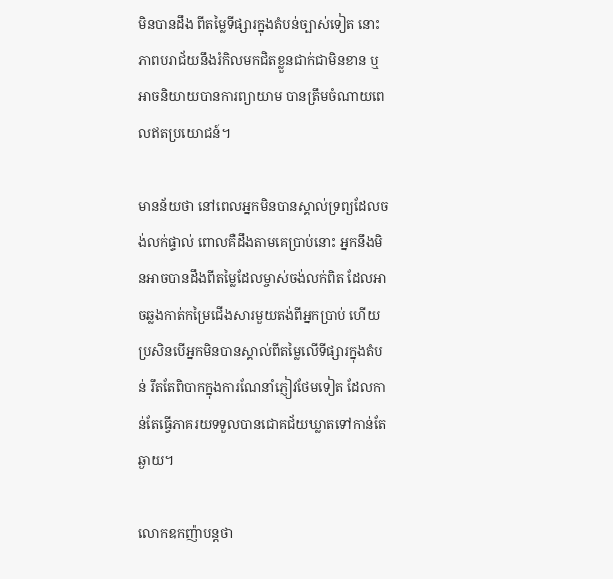មិនបានដឹង ពីតម្លៃទីផ្សារក្នុងតំបន់ច្បាស់ទៀត នោះភាពបរាជ័យនឹងរំកិលមកជិតខ្លួនជាក់ជាមិនខាន ឬអាចនិយាយបានការព្យាយាម បានត្រឹមចំណាយពេលឥតប្រយោជន៍។

មានន័យថា នៅពេលអ្នកមិនបានស្គាល់ទ្រព្យដែលចង់លក់ផ្ទាល់ ពោលគឺដឹងតាមគេប្រាប់នោះ អ្នកនឹងមិនអាចបានដឹងពីតម្លៃដែលម្ចាស់ចង់លក់ពិត ដែលអាចឆ្លងកាត់កម្រៃជើងសារមួយតង់ពីអ្នកប្រាប់ ហើយប្រសិនបើអ្នកមិនបានស្គាល់ពីតម្លៃលើទីផ្សារក្នុងតំបន់ រឹតតែពិបាកក្នុងការណែនាំភ្ញៀវថែមទៀត ដែលកាន់តែធ្វើភាគរយទទួលបានជោគជ័យឃ្លាតទៅកាន់តែឆ្ងាយ។

លោកឧកញ៉ាបន្តថា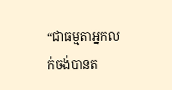“ជាធម្មតាអ្នកលក់ចង់បានត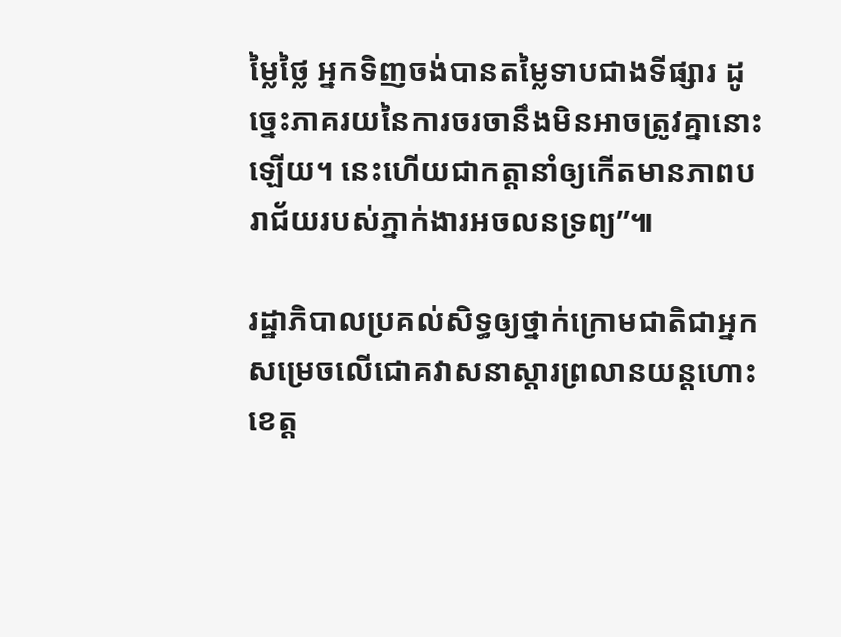ម្លៃថ្លៃ អ្នកទិញចង់បានតម្លៃទាបជាងទីផ្សារ ដូច្នេះភាគរយនៃការចរចានឹងមិនអាចត្រូវគ្នានោះឡើយ។ នេះហើយជាកត្តានាំឲ្យកើតមានភាពបរាជ័យរបស់ភ្នាក់ងារអចលនទ្រព្យ”៕

រដ្ឋាភិបាលប្រគល់សិទ្ធឲ្យថ្នាក់ក្រោមជាតិជាអ្នកសម្រេចលើជោគវាសនាស្តារព្រលានយន្តហោះខេត្ត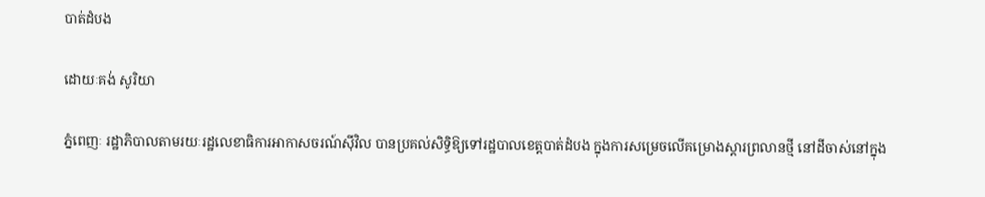បាត់ដំបង

ដោយៈគង់ សូរិយា

ភ្នំពេញៈ រដ្ឋាភិបាលតាមរយៈរដ្ឋលេខាធិការអាកាសចរណ៍ស៊ីវិល បានប្រគល់សិទ្ធិឱ្យទៅរដ្ឋបាលខេត្តបាត់ដំបង ក្នុងការសម្រេចលើគម្រោងស្ដារព្រលានថ្មី នៅដីចាស់នៅក្នុង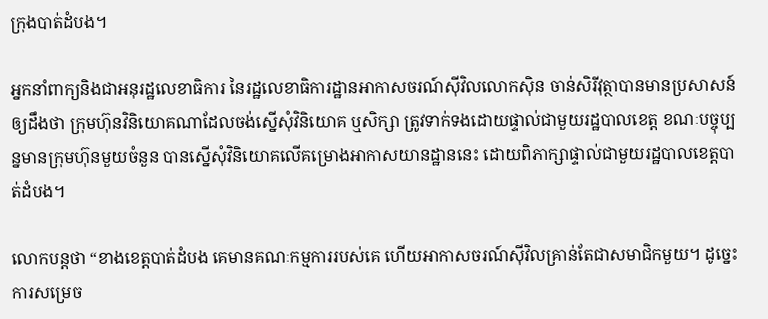ក្រុងបាត់ដំបង។

អ្នកនាំពាក្យនិងជាអនុរដ្ឋលេខាធិការ នៃរដ្ឋលេខាធិការដ្ឋានអាកាសចរណ៍ស៊ីវិលលោកស៊ិន ចាន់សិរីវុត្ថាបានមានប្រសាសន៍ឲ្យដឹងថា ក្រុមហ៊ុនវិនិយោគណាដែលចង់ស្នើសុំវិនិយោគ ឬសិក្សា ត្រូវទាក់ទងដោយផ្ទាល់ជាមួយរដ្ឋបាលខេត្ត ខណៈបច្ចុប្បន្នមានក្រុមហ៊ុនមួយចំនួន បានស្នើសុំវិនិយោគលើគម្រោងអាកាសយានដ្ឋាននេះ ដោយពិភាក្សាផ្ទាល់ជាមួយរដ្ឋបាលខេត្តបាត់ដំបង។

លោកបន្តថា “ខាងខេត្តបាត់ដំបង គេមានគណៈកម្មការរបស់គេ ហើយអាកាសចរណ៍ស៊ីវិលគ្រាន់តែជាសមាជិកមួយ។ ដូច្នេះការសម្រេច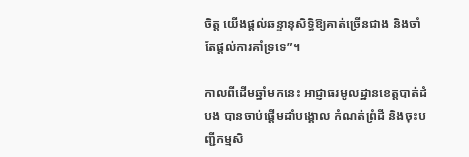ចិត្ត យើងផ្តល់ឆន្ទានុសិទ្ធិឱ្យគាត់ច្រើនជាង និងចាំតែផ្តល់ការគាំទ្រទេ”។

កាលពីដើមឆ្នាំមកនេះ អាជ្ញាធរមូលដ្ឋានខេត្តបាត់ដំបង បានចាប់ផ្តើមដាំបង្គោល កំណត់ព្រំដី និងចុះបញ្ជីកម្មសិ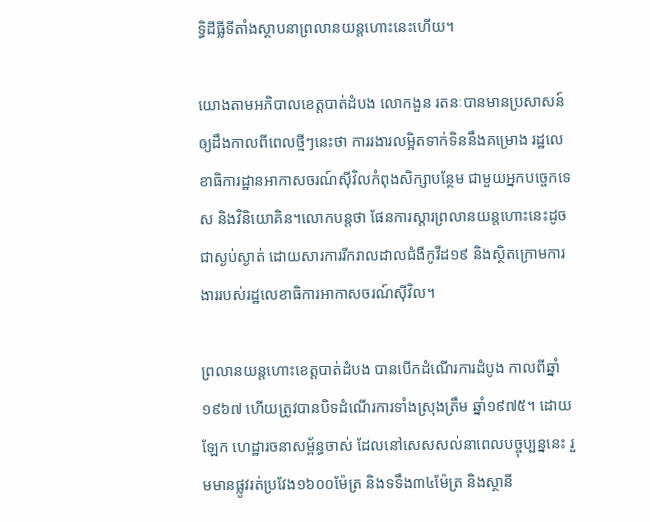ទ្ធិដីធ្លីទីតាំងស្ថាបនាព្រលានយន្តហោះនេះហើយ។

យោងតាមអភិបាលខេត្តបាត់ដំបង លោកងួន រតនៈបានមានប្រសាសន៍ឲ្យដឹងកាលពីពេលថ្មីៗនេះថា ការរងារលម្អិតទាក់ទិននឹងគម្រោង រដ្ឋលេខាធិការដ្ឋានអាកាសចរណ៍ស៊ីវិលកំពុងសិក្សាបន្ថែម ជាមួយអ្នកបច្ចេកទេស និងវិនិយោគិន។លោកបន្តថា ផែនការស្តារព្រលានយន្តហោះនេះដូចជាស្ងប់ស្ងាត់ ដោយសារការរីករាលដាលជំងឺកូវីដ១៩ និងស្ថិតក្រោមការងាររបស់រដ្ឋលេខាធិការអាកាសចរណ៍ស៊ីវិល។

ព្រលានយន្តហោះខេត្តបាត់ដំបង បានបើកដំណើរការដំបូង កាលពីឆ្នាំ១៩៦៧ ហើយត្រូវបានបិទដំណើរការទាំងស្រុងត្រឹម ឆ្នាំ១៩៧៥។ ដោយឡែក ហេដ្ឋារចនាសម្ព័ន្ធចាស់ ដែលនៅសេសសល់នាពេលបច្ចុប្បន្ននេះ រួមមានផ្លូវរត់ប្រវែង១៦០០ម៉ែត្រ និងទទឹង៣៤ម៉ែត្រ និងស្ថានី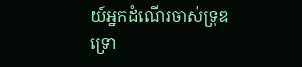យ៍អ្នកដំណើរចាស់ទ្រុឌទ្រោ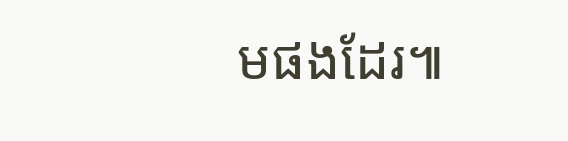មផងដែរ៕